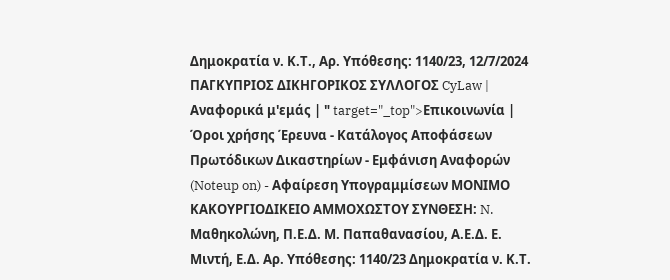Δημοκρατία ν. Κ.Τ., Αρ. Υπόθεσης: 1140/23, 12/7/2024 ΠΑΓΚΥΠΡΙΟΣ ΔΙΚΗΓΟΡΙΚΟΣ ΣΥΛΛΟΓΟΣ CyLaw | Αναφορικά μ'εμάς | " target="_top">Επικοινωνία | Όροι χρήσης Έρευνα - Κατάλογος Αποφάσεων Πρωτόδικων Δικαστηρίων - Εμφάνιση Αναφορών (Noteup on) - Αφαίρεση Υπογραμμίσεων ΜΟΝΙΜΟ ΚΑΚΟΥΡΓΙΟΔΙΚΕΙΟ ΑΜΜΟΧΩΣΤΟΥ ΣΥΝΘΕΣΗ: N. Μαθηκολώνη, Π.Ε.Δ. Μ. Παπαθανασίου, Α.Ε.Δ. Ε. Μιντή, Ε.Δ. Αρ. Υπόθεσης: 1140/23 Δημοκρατία ν. Κ.Τ.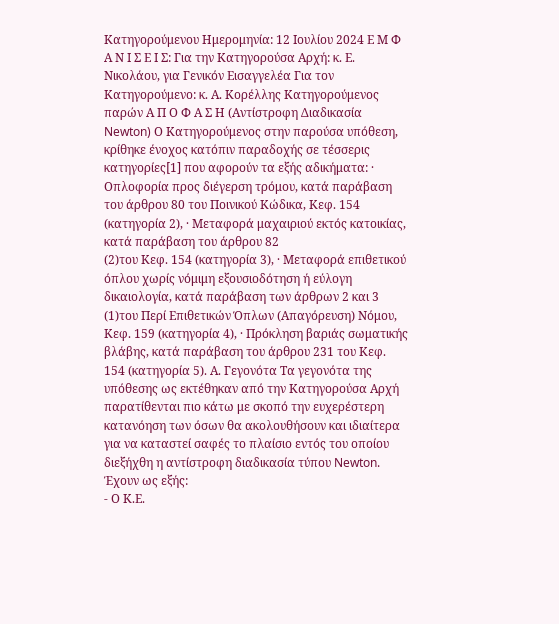Κατηγορούμενου Ημερομηνία: 12 Ιουλίου 2024 Ε Μ Φ Α Ν Ι Σ Ε Ι Σ: Για την Κατηγορούσα Αρχή: κ. Ε. Νικολάου, για Γενικόν Εισαγγελέα Για τον Κατηγορούμενο: κ. Α. Κορέλλης Κατηγορούμενος παρών Α Π Ο Φ Α Σ Η (Αντίστροφη Διαδικασία Newton) Ο Κατηγορούμενος στην παρούσα υπόθεση, κρίθηκε ένοχος κατόπιν παραδοχής σε τέσσερις κατηγορίες[1] που αφορούν τα εξής αδικήματα: · Οπλοφορία προς διέγερση τρόμου, κατά παράβαση του άρθρου 80 του Ποινικού Κώδικα, Κεφ. 154 (κατηγορία 2), · Μεταφορά μαχαιριού εκτός κατοικίας, κατά παράβαση του άρθρου 82
(2)του Κεφ. 154 (κατηγορία 3), · Μεταφορά επιθετικού όπλου χωρίς νόμιμη εξουσιοδότηση ή εύλογη δικαιολογία, κατά παράβαση των άρθρων 2 και 3
(1)του Περί Επιθετικών Όπλων (Απαγόρευση) Νόμου, Κεφ. 159 (κατηγορία 4), · Πρόκληση βαριάς σωματικής βλάβης, κατά παράβαση του άρθρου 231 του Κεφ. 154 (κατηγορία 5). Α. Γεγονότα Τα γεγονότα της υπόθεσης ως εκτέθηκαν από την Κατηγορούσα Αρχή παρατίθενται πιο κάτω με σκοπό την ευχερέστερη κατανόηση των όσων θα ακολουθήσουν και ιδιαίτερα για να καταστεί σαφές το πλαίσιο εντός του οποίου διεξήχθη η αντίστροφη διαδικασία τύπου Newton. Έχουν ως εξής:
- Ο Κ.Ε.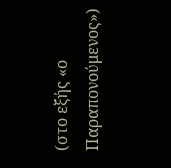(στο εξής «ο Παραπονούμενος»)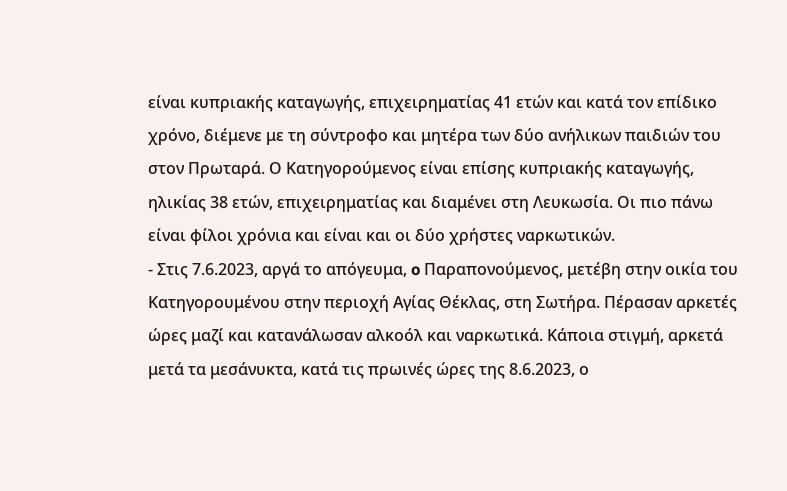είναι κυπριακής καταγωγής, επιχειρηματίας 41 ετών και κατά τον επίδικο χρόνο, διέμενε με τη σύντροφο και μητέρα των δύο ανήλικων παιδιών του στον Πρωταρά. Ο Κατηγορούμενος είναι επίσης κυπριακής καταγωγής, ηλικίας 38 ετών, επιχειρηματίας και διαμένει στη Λευκωσία. Οι πιο πάνω είναι φίλοι χρόνια και είναι και οι δύο χρήστες ναρκωτικών.
- Στις 7.6.2023, αργά το απόγευμα, o Παραπονούμενος, μετέβη στην οικία του Κατηγορουμένου στην περιοχή Αγίας Θέκλας, στη Σωτήρα. Πέρασαν αρκετές ώρες μαζί και κατανάλωσαν αλκοόλ και ναρκωτικά. Κάποια στιγμή, αρκετά μετά τα μεσάνυκτα, κατά τις πρωινές ώρες της 8.6.2023, ο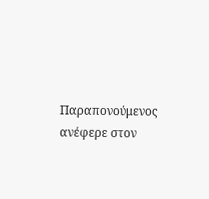Παραπονούμενος ανέφερε στον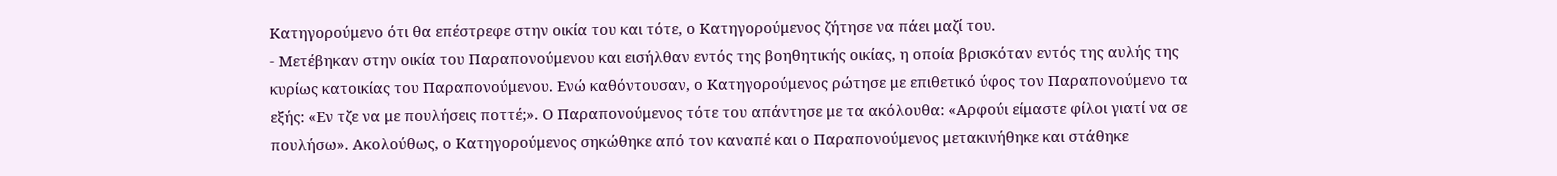Κατηγορούμενο ότι θα επέστρεφε στην οικία του και τότε, ο Κατηγορούμενος ζήτησε να πάει μαζί του.
- Μετέβηκαν στην οικία του Παραπονούμενου και εισήλθαν εντός της βοηθητικής οικίας, η οποία βρισκόταν εντός της αυλής της κυρίως κατοικίας του Παραπονούμενου. Ενώ καθόντουσαν, ο Κατηγορούμενος ρώτησε με επιθετικό ύφος τον Παραπονούμενο τα εξής: «Εν τζε να με πουλήσεις ποττέ;». Ο Παραπονούμενος τότε του απάντησε με τα ακόλουθα: «Αρφούι είμαστε φίλοι γιατί να σε πουλήσω». Ακολούθως, ο Κατηγορούμενος σηκώθηκε από τον καναπέ και ο Παραπονούμενος μετακινήθηκε και στάθηκε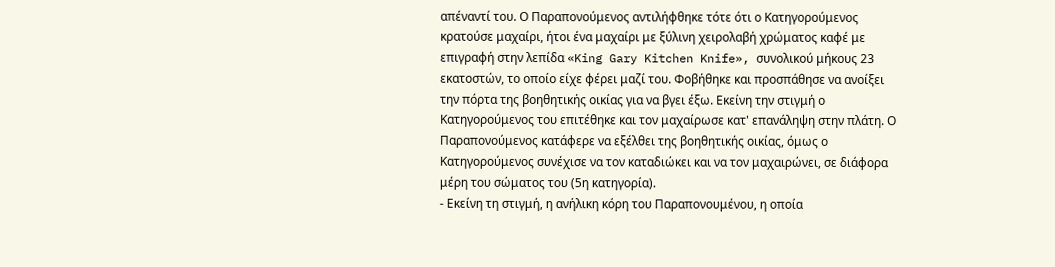απέναντί του. Ο Παραπονούμενος αντιλήφθηκε τότε ότι ο Κατηγορούμενος κρατούσε μαχαίρι, ήτοι ένα μαχαίρι με ξύλινη χειρολαβή χρώματος καφέ με επιγραφή στην λεπίδα «King Gary Kitchen Knife», συνολικού μήκους 23 εκατοστών, το οποίο είχε φέρει μαζί του. Φοβήθηκε και προσπάθησε να ανοίξει την πόρτα της βοηθητικής οικίας για να βγει έξω. Εκείνη την στιγμή ο Κατηγορούμενος του επιτέθηκε και τον μαχαίρωσε κατ' επανάληψη στην πλάτη. Ο Παραπονούμενος κατάφερε να εξέλθει της βοηθητικής οικίας, όμως ο Κατηγορούμενος συνέχισε να τον καταδιώκει και να τον μαχαιρώνει, σε διάφορα μέρη του σώματος του (5η κατηγορία).
- Εκείνη τη στιγμή, η ανήλικη κόρη του Παραπονουμένου, η οποία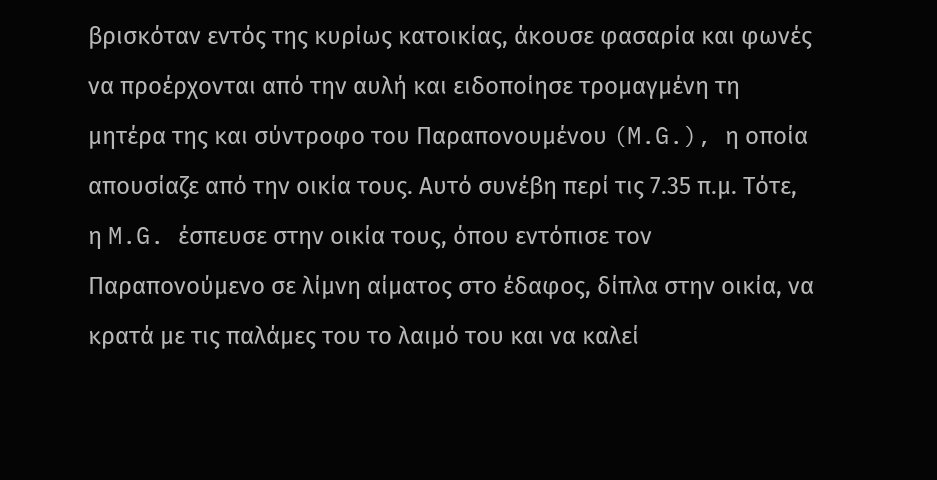βρισκόταν εντός της κυρίως κατοικίας, άκουσε φασαρία και φωνές να προέρχονται από την αυλή και ειδοποίησε τρομαγμένη τη μητέρα της και σύντροφο του Παραπονουμένου (M.G.), η οποία απουσίαζε από την οικία τους. Αυτό συνέβη περί τις 7.35 π.μ. Τότε, η M.G. έσπευσε στην οικία τους, όπου εντόπισε τον Παραπονούμενο σε λίμνη αίματος στο έδαφος, δίπλα στην οικία, να κρατά με τις παλάμες του το λαιμό του και να καλεί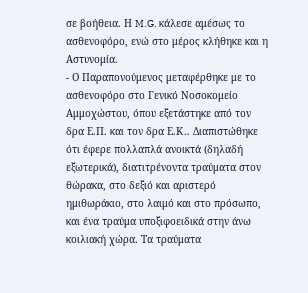σε βοήθεια. Η M.G. κάλεσε αμέσως το ασθενοφόρο, ενώ στο μέρος κλήθηκε και η Αστυνομία.
- Ο Παραπονούμενος μεταφέρθηκε με το ασθενοφόρο στο Γενικό Νοσοκομείο Αμμοχώστου, όπου εξετάστηκε από τον δρα Ε.Π. και τον δρα Ε.Κ.. Διαπιστώθηκε ότι έφερε πολλαπλά ανοικτά (δηλαδή εξωτερικά), διατιτρένοντα τραύματα στον θώρακα, στο δεξιό και αριστερό ημιθωράκιο, στο λαιμό και στο πρόσωπο, και ένα τραύμα υποξιφοειδικά στην άνω κοιλιακή χώρα. Τα τραύματα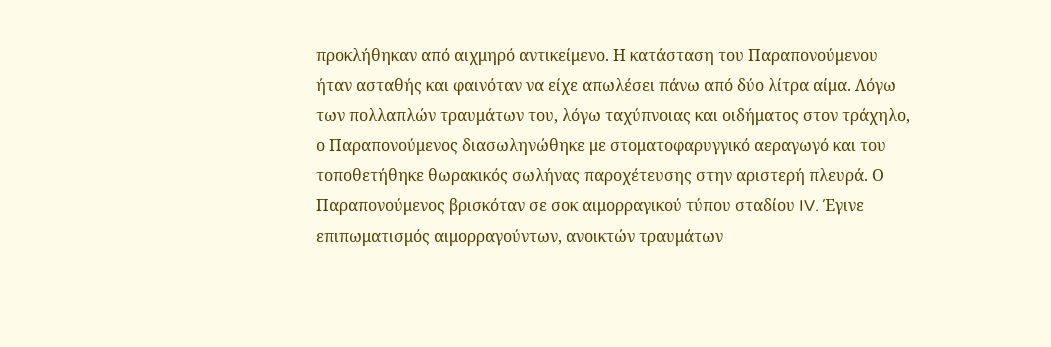προκλήθηκαν από αιχμηρό αντικείμενο. Η κατάσταση του Παραπονούμενου ήταν ασταθής και φαινόταν να είχε απωλέσει πάνω από δύο λίτρα αίμα. Λόγω των πολλαπλών τραυμάτων του, λόγω ταχύπνοιας και οιδήματος στον τράχηλο, ο Παραπονούμενος διασωληνώθηκε με στοματοφαρυγγικό αεραγωγό και του τοποθετήθηκε θωρακικός σωλήνας παροχέτευσης στην αριστερή πλευρά. Ο Παραπονούμενος βρισκόταν σε σοκ αιμορραγικού τύπου σταδίου IV. Έγινε επιπωματισμός αιμορραγούντων, ανοικτών τραυμάτων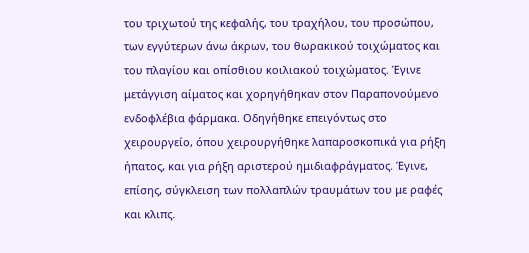του τριχωτού της κεφαλής, του τραχήλου, του προσώπου, των εγγύτερων άνω άκρων, του θωρακικού τοιχώματος και του πλαγίου και οπίσθιου κοιλιακού τοιχώματος. Έγινε μετάγγιση αίματος και χορηγήθηκαν στον Παραπονούμενο ενδοφλέβια φάρμακα. Οδηγήθηκε επειγόντως στο χειρουργείο, όπου χειρουργήθηκε λαπαροσκοπικά για ρήξη ήπατος, και για ρήξη αριστερού ημιδιαφράγματος. Έγινε, επίσης, σύγκλειση των πολλαπλών τραυμάτων του με ραφές και κλιπς.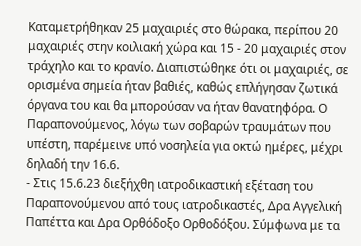Καταμετρήθηκαν 25 μαχαιριές στο θώρακα, περίπου 20 μαχαιριές στην κοιλιακή χώρα και 15 - 20 μαχαιριές στον τράχηλο και το κρανίο. Διαπιστώθηκε ότι οι μαχαιριές, σε ορισμένα σημεία ήταν βαθιές, καθώς επλήγησαν ζωτικά όργανα του και θα μπορούσαν να ήταν θανατηφόρα. Ο Παραπονούμενος, λόγω των σοβαρών τραυμάτων που υπέστη, παρέμεινε υπό νοσηλεία για οκτώ ημέρες, μέχρι δηλαδή την 16.6.
- Στις 15.6.23 διεξήχθη ιατροδικαστική εξέταση του Παραπονούμενου από τους ιατροδικαστές, Δρα Αγγελική Παπέττα και Δρα Ορθόδοξο Ορθοδόξου. Σύμφωνα με τα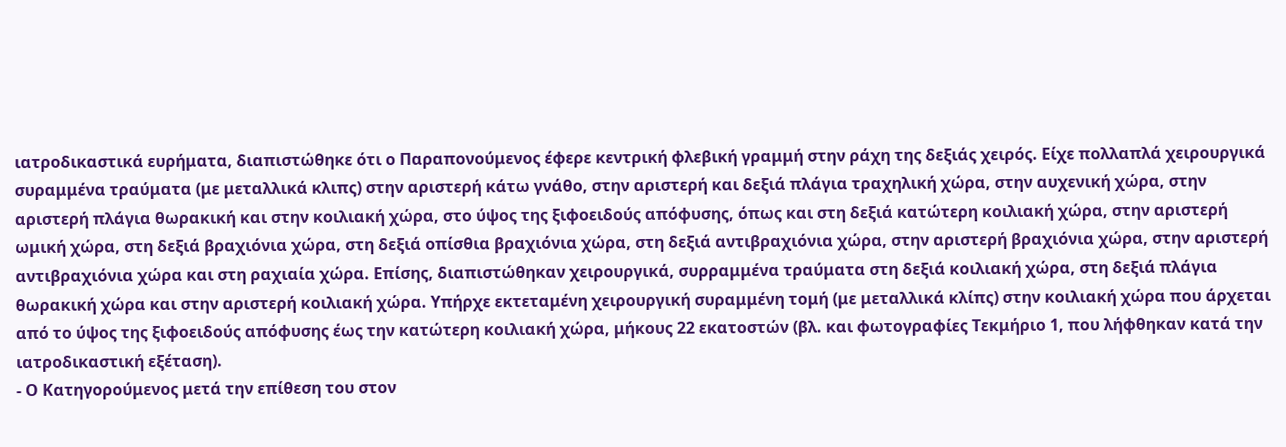ιατροδικαστικά ευρήματα, διαπιστώθηκε ότι ο Παραπονούμενος έφερε κεντρική φλεβική γραμμή στην ράχη της δεξιάς χειρός. Είχε πολλαπλά χειρουργικά συραμμένα τραύματα (με μεταλλικά κλιπς) στην αριστερή κάτω γνάθο, στην αριστερή και δεξιά πλάγια τραχηλική χώρα, στην αυχενική χώρα, στην αριστερή πλάγια θωρακική και στην κοιλιακή χώρα, στο ύψος της ξιφοειδούς απόφυσης, όπως και στη δεξιά κατώτερη κοιλιακή χώρα, στην αριστερή ωμική χώρα, στη δεξιά βραχιόνια χώρα, στη δεξιά οπίσθια βραχιόνια χώρα, στη δεξιά αντιβραχιόνια χώρα, στην αριστερή βραχιόνια χώρα, στην αριστερή αντιβραχιόνια χώρα και στη ραχιαία χώρα. Επίσης, διαπιστώθηκαν χειρουργικά, συρραμμένα τραύματα στη δεξιά κοιλιακή χώρα, στη δεξιά πλάγια θωρακική χώρα και στην αριστερή κοιλιακή χώρα. Υπήρχε εκτεταμένη χειρουργική συραμμένη τομή (με μεταλλικά κλίπς) στην κοιλιακή χώρα που άρχεται από το ύψος της ξιφοειδούς απόφυσης έως την κατώτερη κοιλιακή χώρα, μήκους 22 εκατοστών (βλ. και φωτογραφίες Τεκμήριο 1, που λήφθηκαν κατά την ιατροδικαστική εξέταση).
- Ο Κατηγορούμενος μετά την επίθεση του στον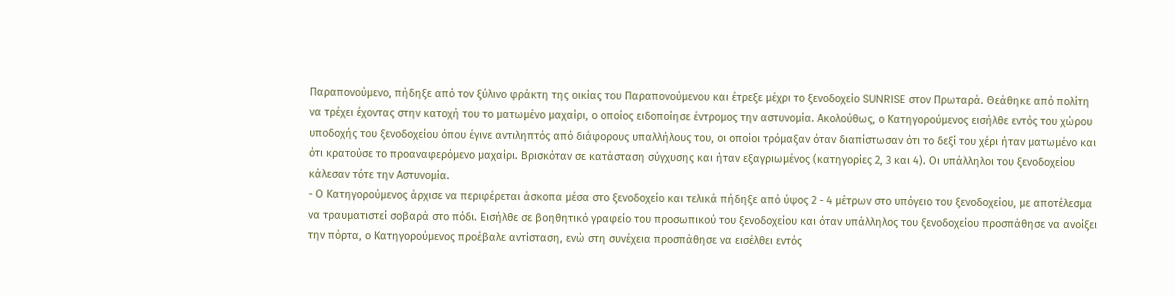Παραπονούμενο, πήδηξε από τον ξύλινο φράκτη της οικίας του Παραπονούμενου και έτρεξε μέχρι το ξενοδοχείο SUNRISE στον Πρωταρά. Θεάθηκε από πολίτη να τρέχει έχοντας στην κατοχή του το ματωμένο μαχαίρι, ο οποίος ειδοποίησε έντρομος την αστυνομία. Ακολούθως, ο Κατηγορούμενος εισήλθε εντός του χώρου υποδοχής του ξενοδοχείου όπου έγινε αντιληπτός από διάφορους υπαλλήλους του, οι οποίοι τρόμαξαν όταν διαπίστωσαν ότι το δεξί του χέρι ήταν ματωμένο και ότι κρατούσε το προαναφερόμενο μαχαίρι. Βρισκόταν σε κατάσταση σύγχυσης και ήταν εξαγριωμένος (κατηγορίες 2, 3 και 4). Οι υπάλληλοι του ξενοδοχείου κάλεσαν τότε την Αστυνομία.
- Ο Κατηγορούμενος άρχισε να περιφέρεται άσκοπα μέσα στο ξενοδοχείο και τελικά πήδηξε από ύψος 2 - 4 μέτρων στο υπόγειο του ξενοδοχείου, με αποτέλεσμα να τραυματιστεί σοβαρά στο πόδι. Εισήλθε σε βοηθητικό γραφείο του προσωπικού του ξενοδοχείου και όταν υπάλληλος του ξενοδοχείου προσπάθησε να ανοίξει την πόρτα, ο Κατηγορούμενος προέβαλε αντίσταση, ενώ στη συνέχεια προσπάθησε να εισέλθει εντός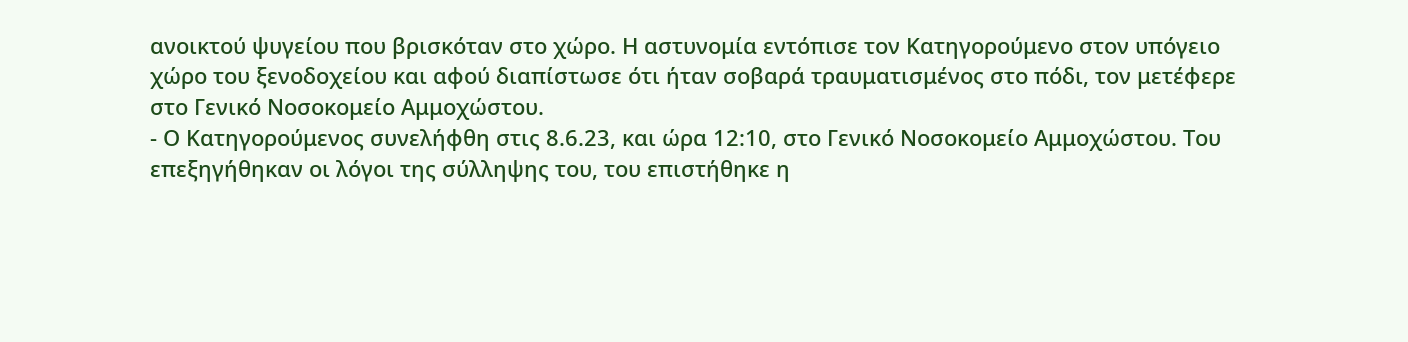ανοικτού ψυγείου που βρισκόταν στο χώρο. Η αστυνομία εντόπισε τον Κατηγορούμενο στον υπόγειο χώρο του ξενοδοχείου και αφού διαπίστωσε ότι ήταν σοβαρά τραυματισμένος στο πόδι, τον μετέφερε στο Γενικό Νοσοκομείο Αμμοχώστου.
- Ο Κατηγορούμενος συνελήφθη στις 8.6.23, και ώρα 12:10, στο Γενικό Νοσοκομείο Αμμοχώστου. Του επεξηγήθηκαν οι λόγοι της σύλληψης του, του επιστήθηκε η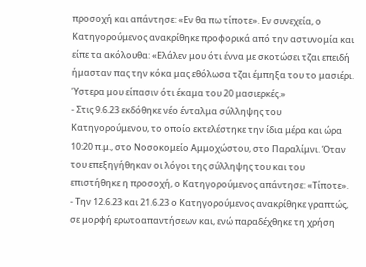προσοχή και απάντησε: «Εν θα πω τίποτε». Εν συνεχεία, ο Κατηγορούμενος ανακρίθηκε προφορικά από την αστυνομία και είπε τα ακόλουθα: «Ελάλεν μου ότι έννα με σκοτώσει τζαι επειδή ήμασταν πας την κόκα μας εθόλωσα τζαι έμπηξα του το μασιέρι. Ύστερα μου είπασιν ότι έκαμα του 20 μασιερκές.»
- Στις 9.6.23 εκδόθηκε νέο ένταλμα σύλληψης του Κατηγορούμενου, το οποίο εκτελέστηκε την ίδια μέρα και ώρα 10:20 π.μ., στο Νοσοκομείο Αμμοχώστου, στο Παραλίμνι. Όταν του επεξηγήθηκαν οι λόγοι της σύλληψης του και του επιστήθηκε η προσοχή, ο Κατηγορούμενος απάντησε: «Τίποτε».
- Την 12.6.23 και 21.6.23 ο Κατηγορούμενος ανακρίθηκε γραπτώς, σε μορφή ερωτοαπαντήσεων και, ενώ παραδέχθηκε τη χρήση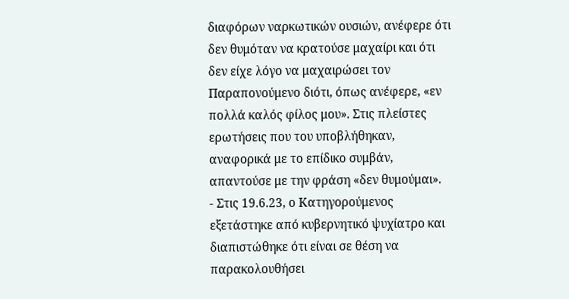διαφόρων ναρκωτικών ουσιών, ανέφερε ότι δεν θυμόταν να κρατούσε μαχαίρι και ότι δεν είχε λόγο να μαχαιρώσει τον Παραπονούμενο διότι, όπως ανέφερε, «εν πολλά καλός φίλος μου». Στις πλείστες ερωτήσεις που του υποβλήθηκαν, αναφορικά με το επίδικο συμβάν, απαντούσε με την φράση «δεν θυμούμαι».
- Στις 19.6.23, ο Κατηγορούμενος εξετάστηκε από κυβερνητικό ψυχίατρο και διαπιστώθηκε ότι είναι σε θέση να παρακολουθήσει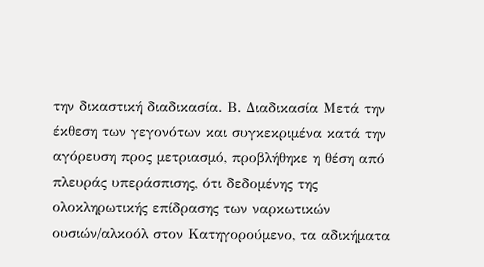την δικαστική διαδικασία. Β. Διαδικασία Μετά την έκθεση των γεγονότων και συγκεκριμένα κατά την αγόρευση προς μετριασμό, προβλήθηκε η θέση από πλευράς υπεράσπισης, ότι δεδομένης της ολοκληρωτικής επίδρασης των ναρκωτικών ουσιών/αλκοόλ στον Κατηγορούμενο, τα αδικήματα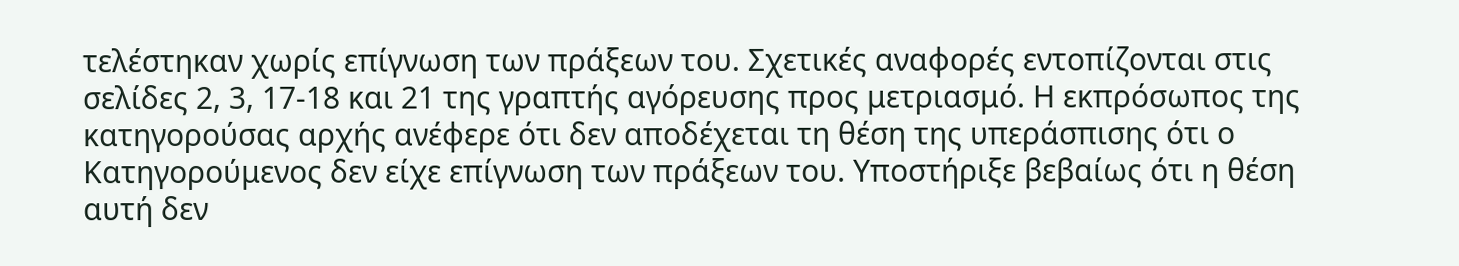τελέστηκαν χωρίς επίγνωση των πράξεων του. Σχετικές αναφορές εντοπίζονται στις σελίδες 2, 3, 17-18 και 21 της γραπτής αγόρευσης προς μετριασμό. Η εκπρόσωπος της κατηγορούσας αρχής ανέφερε ότι δεν αποδέχεται τη θέση της υπεράσπισης ότι ο Κατηγορούμενος δεν είχε επίγνωση των πράξεων του. Υποστήριξε βεβαίως ότι η θέση αυτή δεν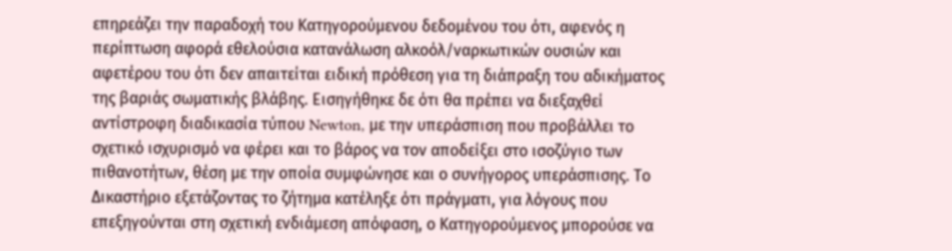επηρεάζει την παραδοχή του Κατηγορούμενου δεδομένου του ότι, αφενός η περίπτωση αφορά εθελούσια κατανάλωση αλκοόλ/ναρκωτικών ουσιών και αφετέρου του ότι δεν απαιτείται ειδική πρόθεση για τη διάπραξη του αδικήματος της βαριάς σωματικής βλάβης. Εισηγήθηκε δε ότι θα πρέπει να διεξαχθεί αντίστροφη διαδικασία τύπου Newton, με την υπεράσπιση που προβάλλει το σχετικό ισχυρισμό να φέρει και το βάρος να τον αποδείξει στο ισοζύγιο των πιθανοτήτων, θέση με την οποία συμφώνησε και ο συνήγορος υπεράσπισης. Το Δικαστήριο εξετάζοντας το ζήτημα κατέληξε ότι πράγματι, για λόγους που επεξηγούνται στη σχετική ενδιάμεση απόφαση, ο Κατηγορούμενος μπορούσε να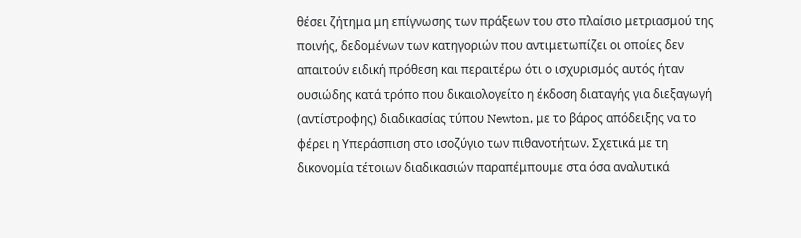θέσει ζήτημα μη επίγνωσης των πράξεων του στο πλαίσιο μετριασμού της ποινής, δεδομένων των κατηγοριών που αντιμετωπίζει οι οποίες δεν απαιτούν ειδική πρόθεση και περαιτέρω ότι ο ισχυρισμός αυτός ήταν ουσιώδης κατά τρόπο που δικαιολογείτο η έκδοση διαταγής για διεξαγωγή (αντίστροφης) διαδικασίας τύπου Newton, με το βάρος απόδειξης να το φέρει η Υπεράσπιση στο ισοζύγιο των πιθανοτήτων. Σχετικά με τη δικονομία τέτοιων διαδικασιών παραπέμπουμε στα όσα αναλυτικά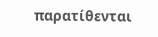παρατίθενται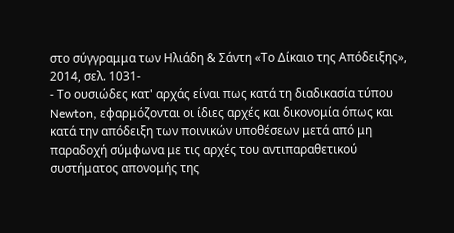στο σύγγραμμα των Ηλιάδη & Σάντη «Το Δίκαιο της Απόδειξης», 2014, σελ. 1031-
- Το ουσιώδες κατ' αρχάς είναι πως κατά τη διαδικασία τύπου Newton, εφαρμόζονται οι ίδιες αρχές και δικονομία όπως και κατά την απόδειξη των ποινικών υποθέσεων μετά από μη παραδοχή σύμφωνα με τις αρχές του αντιπαραθετικού συστήματος απονομής της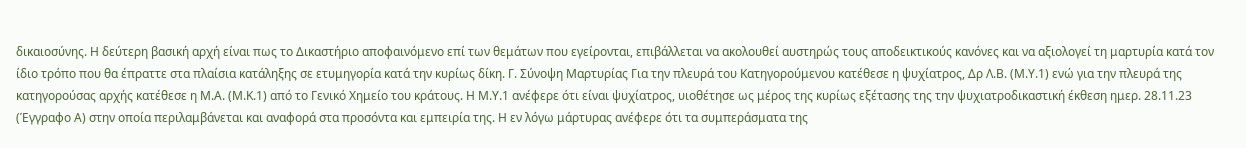δικαιοσύνης. Η δεύτερη βασική αρχή είναι πως το Δικαστήριο αποφαινόμενο επί των θεμάτων που εγείρονται, επιβάλλεται να ακολουθεί αυστηρώς τους αποδεικτικούς κανόνες και να αξιολογεί τη μαρτυρία κατά τον ίδιο τρόπο που θα έπραττε στα πλαίσια κατάληξης σε ετυμηγορία κατά την κυρίως δίκη. Γ. Σύνοψη Μαρτυρίας Για την πλευρά του Κατηγορούμενου κατέθεσε η ψυχίατρος, Δρ Λ.Β. (Μ.Υ.1) ενώ για την πλευρά της κατηγορούσας αρχής κατέθεσε η Μ.Α. (Μ.Κ.1) από το Γενικό Χημείο του κράτους. Η Μ.Υ.1 ανέφερε ότι είναι ψυχίατρος, υιοθέτησε ως μέρος της κυρίως εξέτασης της την ψυχιατροδικαστική έκθεση ημερ. 28.11.23 (Έγγραφο Α) στην οποία περιλαμβάνεται και αναφορά στα προσόντα και εμπειρία της. Η εν λόγω μάρτυρας ανέφερε ότι τα συμπεράσματα της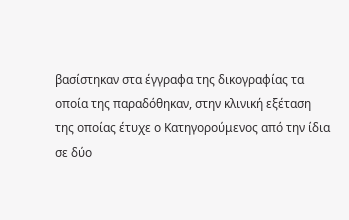βασίστηκαν στα έγγραφα της δικογραφίας τα οποία της παραδόθηκαν, στην κλινική εξέταση της οποίας έτυχε ο Κατηγορούμενος από την ίδια σε δύο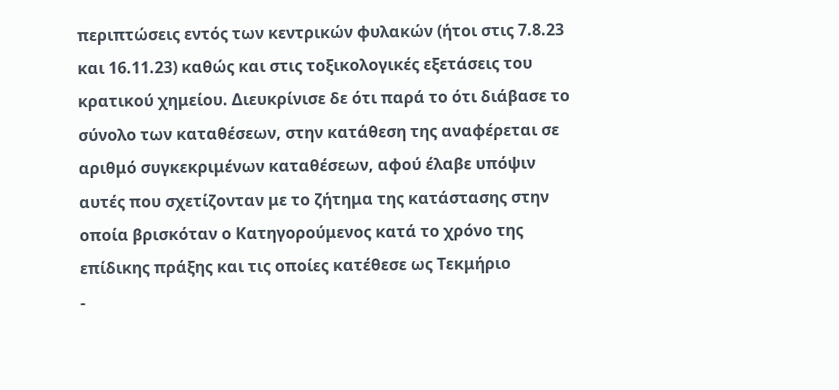περιπτώσεις εντός των κεντρικών φυλακών (ήτοι στις 7.8.23 και 16.11.23) καθώς και στις τοξικολογικές εξετάσεις του κρατικού χημείου. Διευκρίνισε δε ότι παρά το ότι διάβασε το σύνολο των καταθέσεων, στην κατάθεση της αναφέρεται σε αριθμό συγκεκριμένων καταθέσεων, αφού έλαβε υπόψιν αυτές που σχετίζονταν με το ζήτημα της κατάστασης στην οποία βρισκόταν ο Κατηγορούμενος κατά το χρόνο της επίδικης πράξης και τις οποίες κατέθεσε ως Τεκμήριο
-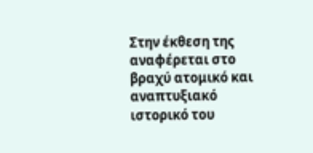Στην έκθεση της αναφέρεται στο βραχύ ατομικό και αναπτυξιακό ιστορικό του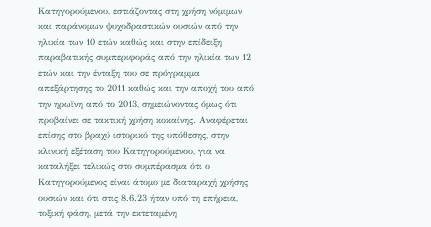Κατηγορούμενου, εστιάζοντας στη χρήση νόμιμων και παράνομων ψυχοδραστικών ουσιών από την ηλικία των 10 ετών καθώς και στην επίδειξη παραβατικής συμπεριφοράς από την ηλικία των 12 ετών και την ένταξη του σε πρόγραμμα απεξάρτησης το 2011 καθώς και την αποχή του από την ηρωϊνη από το 2013, σημειώνοντας όμως ότι προβαίνει σε τακτική χρήση κοκαίνης. Αναφέρεται επίσης στο βραχύ ιστορικό της υπόθεσης, στην κλινική εξέταση του Κατηγορούμενου, για να καταλήξει τελικώς στο συμπέρασμα ότι ο Κατηγορούμενος είναι άτομο με διαταραχή χρήσης ουσιών και ότι στις 8.6.23 ήταν υπό τη επήρεια, τοξική φάση, μετά την εκτεταμένη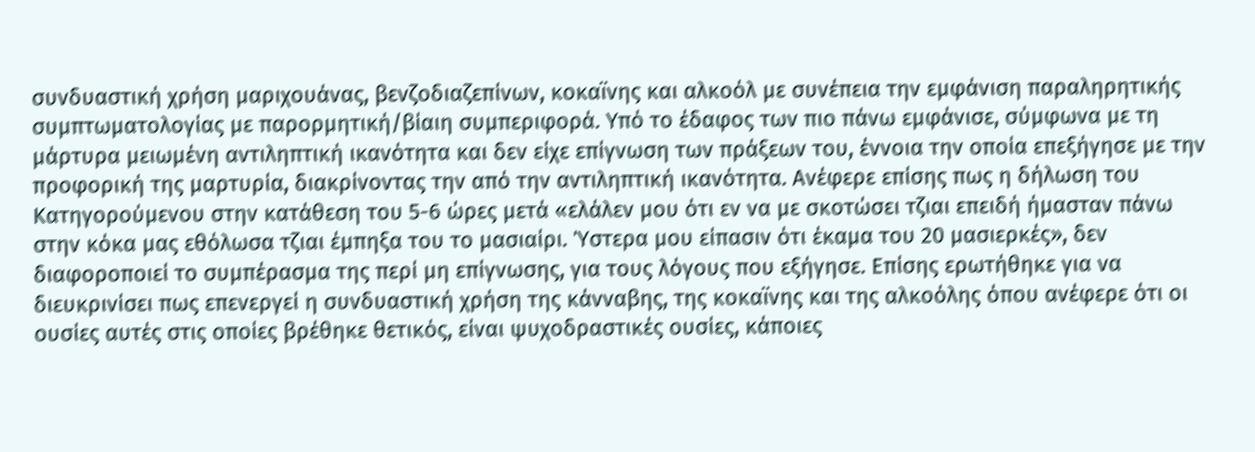συνδυαστική χρήση μαριχουάνας, βενζοδιαζεπίνων, κοκαϊνης και αλκοόλ με συνέπεια την εμφάνιση παραληρητικής συμπτωματολογίας με παρορμητική/βίαιη συμπεριφορά. Υπό το έδαφος των πιο πάνω εμφάνισε, σύμφωνα με τη μάρτυρα μειωμένη αντιληπτική ικανότητα και δεν είχε επίγνωση των πράξεων του, έννοια την οποία επεξήγησε με την προφορική της μαρτυρία, διακρίνοντας την από την αντιληπτική ικανότητα. Ανέφερε επίσης πως η δήλωση του Κατηγορούμενου στην κατάθεση του 5-6 ώρες μετά «ελάλεν μου ότι εν να με σκοτώσει τζιαι επειδή ήμασταν πάνω στην κόκα μας εθόλωσα τζιαι έμπηξα του το μασιαίρι. Ύστερα μου είπασιν ότι έκαμα του 20 μασιερκές», δεν διαφοροποιεί το συμπέρασμα της περί μη επίγνωσης, για τους λόγους που εξήγησε. Επίσης ερωτήθηκε για να διευκρινίσει πως επενεργεί η συνδυαστική χρήση της κάνναβης, της κοκαϊνης και της αλκοόλης όπου ανέφερε ότι οι ουσίες αυτές στις οποίες βρέθηκε θετικός, είναι ψυχοδραστικές ουσίες, κάποιες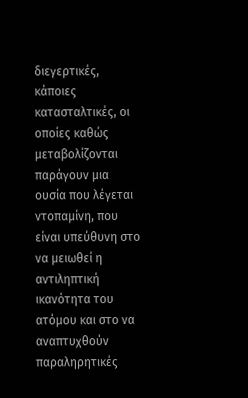διεγερτικές, κάποιες κατασταλτικές, οι οποίες καθώς μεταβολίζονται παράγουν μια ουσία που λέγεται ντοπαμίνη, που είναι υπεύθυνη στο να μειωθεί η αντιληπτική ικανότητα του ατόμου και στο να αναπτυχθούν παραληρητικές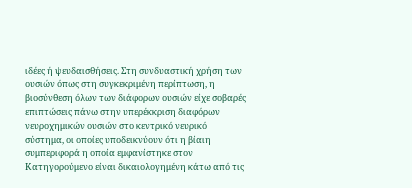ιδέες ή ψευδαισθήσεις. Στη συνδυαστική χρήση των ουσιών όπως στη συγκεκριμένη περίπτωση, η βιοσύνθεση όλων των διάφορων ουσιών είχε σοβαρές επιπτώσεις πάνω στην υπερέκκριση διαφόρων νευροχημικών ουσιών στο κεντρικό νευρικό σύστημα, οι οποίες υποδεικνύουν ότι η βίαιη συμπεριφορά η οποία εμφανίστηκε στον Κατηγορούμενο είναι δικαιολογημένη κάτω από τις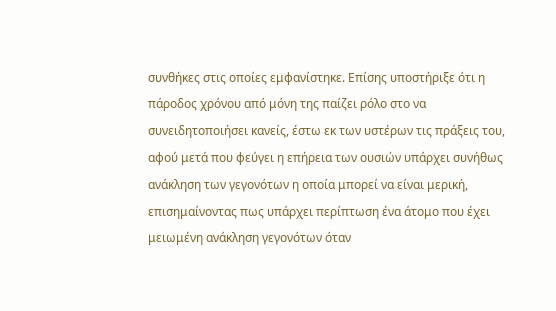συνθήκες στις οποίες εμφανίστηκε. Επίσης υποστήριξε ότι η πάροδος χρόνου από μόνη της παίζει ρόλο στο να συνειδητοποιήσει κανείς, έστω εκ των υστέρων τις πράξεις του, αφού μετά που φεύγει η επήρεια των ουσιών υπάρχει συνήθως ανάκληση των γεγονότων η οποία μπορεί να είναι μερική, επισημαίνοντας πως υπάρχει περίπτωση ένα άτομο που έχει μειωμένη ανάκληση γεγονότων όταν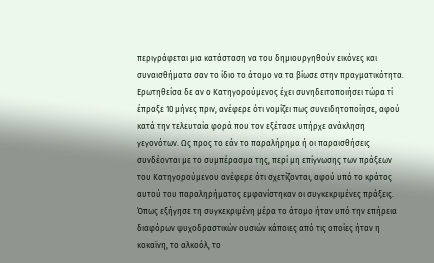περιγράφεται μια κατάσταση να του δημιουργηθούν εικόνες και συναισθήματα σαν το ίδιο το άτομο να τα βίωσε στην πραγματικότητα. Ερωτηθείσα δε αν ο Κατηγορούμενος έχει συνηδειτοποιήσει τώρα τί έπραξε 10 μήνες πριν, ανέφερε ότι νομίζει πως συνειδητοποίησε, αφού κατά την τελευταία φορά που τον εξέτασε υπήρχε ανάκληση γεγονότων. Ως προς το εάν το παραλήρημα ή οι παραισθήσεις συνδέονται με το συμπέρασμα της, περί μη επίγνωσης των πράξεων του Κατηγορούμενου ανέφερε ότι σχετίζονται, αφού υπό το κράτος αυτού του παραληρήματος εμφανίστηκαν οι συγκεκριμένες πράξεις. Όπως εξήγησε τη συγκεκριμένη μέρα το άτομο ήταν υπό την επήρεια διαφόρων ψυχοδραστικών ουσιών κάποιες από τις οποίες ήταν η κοκαϊνη, το αλκοόλ, το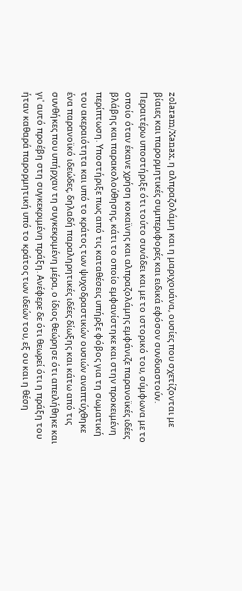zolaram/Xanax, η αλπραζολάμη και η μαριχουάνα, ουσίες που σχετίζονται με βίαιες και παρορμητικές συμπεριφορές και ειδικά εφόσον συνδυαστούν. Περαιτέρω υποστήριξε ότι τούτο συνάδει και με το ιστορικό του, σύμφωνα με το οποίο όταν έκανε χρήση κοκαϊνης και αλπραζολάμης εμφάνιζε παρανοϊκές ιδέες βλάβης και παρακολούθησης, κάτι το οποίο εμφανίστηκε και στην προκειμένη περίπτωση. Υποστήριξε πως από τις καταθέσεις υπήρξε φόβος για τη σωματική του ακεραιότητα και υπό το κράτος των ψυχοδραστικών ουσιών αναπτύχθηκε ένα παρανοϊκό ιδεώδες, δηλαδή παραληρητικές ιδέες δίωξης και κάτω από τις συνθήκες που υπήρχαν τη συγκεκριμένη μέρα, ο ίδιος θεώρησε ότι απειλήθηκε και γι' αυτό προέβη στη συγκεκριμένη πράξη. Ανέφερε δε ότι θεωρεί ότι η πράξη του ήταν καθαρά παρορμητική υπό το κράτος των ιδεών του, εξ ου και η θέση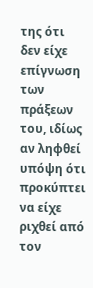της ότι δεν είχε επίγνωση των πράξεων του, ιδίως αν ληφθεί υπόψη ότι προκύπτει να είχε ριχθεί από τον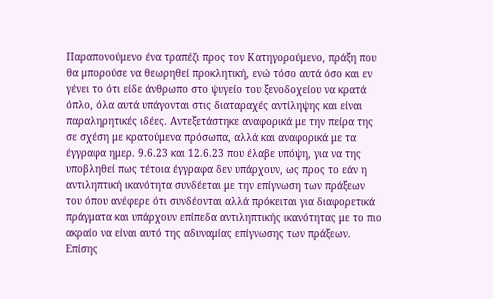Παραπονούμενο ένα τραπέζι προς τον Κατηγορούμενο, πράξη που θα μπορούσε να θεωρηθεί προκλητική, ενώ τόσο αυτά όσο και εν γένει το ότι είδε άνθρωπο στο ψυγείο του ξενοδοχείου να κρατά όπλο, όλα αυτά υπάγονται στις διαταραχές αντίληψης και είναι παραληρητικές ιδέες. Αντεξετάστηκε αναφορικά με την πείρα της σε σχέση με κρατούμενα πρόσωπα, αλλά και αναφορικά με τα έγγραφα ημερ. 9.6.23 και 12.6.23 που έλαβε υπόψη, για να της υποβληθεί πως τέτοια έγγραφα δεν υπάρχουν, ως προς το εάν η αντιληπτική ικανότητα συνδέεται με την επίγνωση των πράξεων του όπου ανέφερε ότι συνδέονται αλλά πρόκειται για διαφορετικά πράγματα και υπάρχουν επίπεδα αντιληπτικής ικανότητας με το πιο ακραίο να είναι αυτό της αδυναμίας επίγνωσης των πράξεων. Επίσης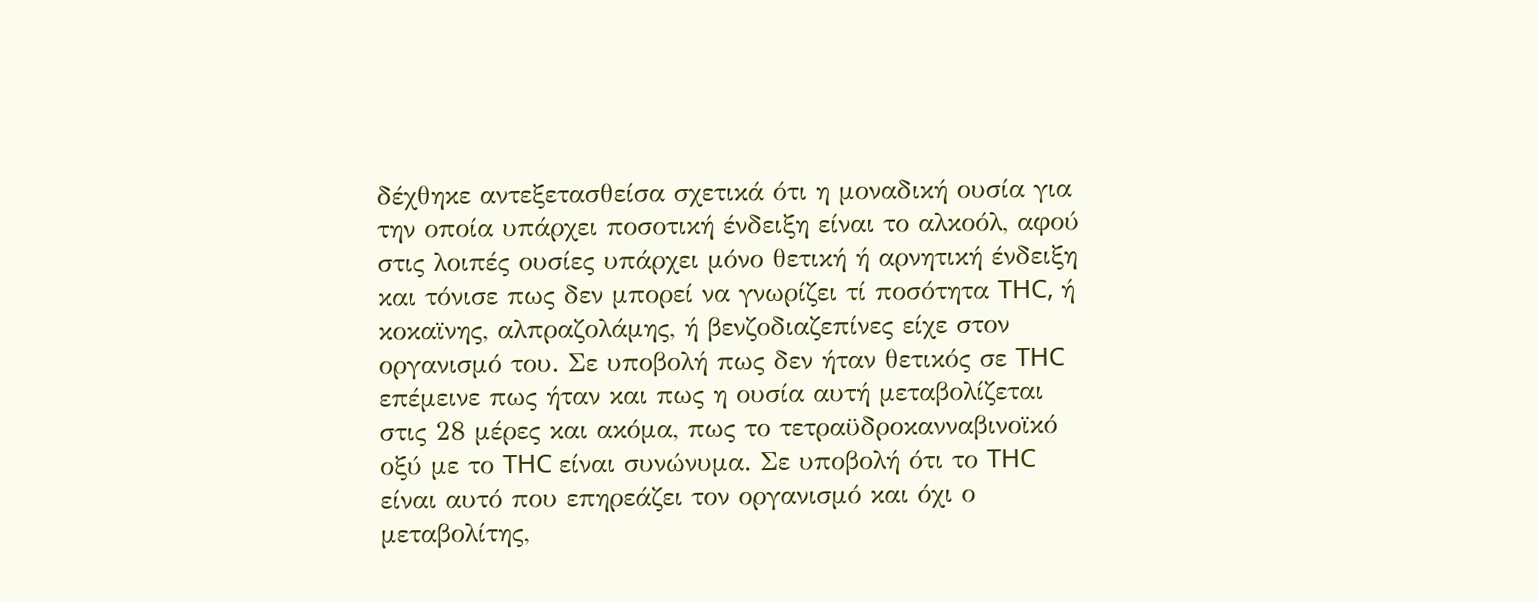δέχθηκε αντεξετασθείσα σχετικά ότι η μοναδική ουσία για την οποία υπάρχει ποσοτική ένδειξη είναι το αλκοόλ, αφού στις λοιπές ουσίες υπάρχει μόνο θετική ή αρνητική ένδειξη και τόνισε πως δεν μπορεί να γνωρίζει τί ποσότητα THC, ή κοκαϊνης, αλπραζολάμης, ή βενζοδιαζεπίνες είχε στον οργανισμό του. Σε υποβολή πως δεν ήταν θετικός σε THC επέμεινε πως ήταν και πως η ουσία αυτή μεταβολίζεται στις 28 μέρες και ακόμα, πως το τετραϋδροκανναβινοϊκό οξύ με το THC είναι συνώνυμα. Σε υποβολή ότι το THC είναι αυτό που επηρεάζει τον οργανισμό και όχι ο μεταβολίτης,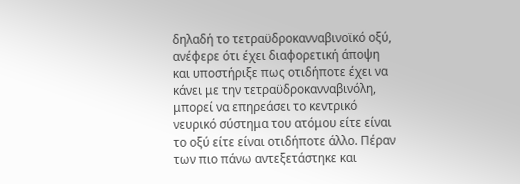δηλαδή το τετραϋδροκανναβινοϊκό οξύ, ανέφερε ότι έχει διαφορετική άποψη και υποστήριξε πως οτιδήποτε έχει να κάνει με την τετραϋδροκανναβινόλη, μπορεί να επηρεάσει το κεντρικό νευρικό σύστημα του ατόμου είτε είναι το οξύ είτε είναι οτιδήποτε άλλο. Πέραν των πιο πάνω αντεξετάστηκε και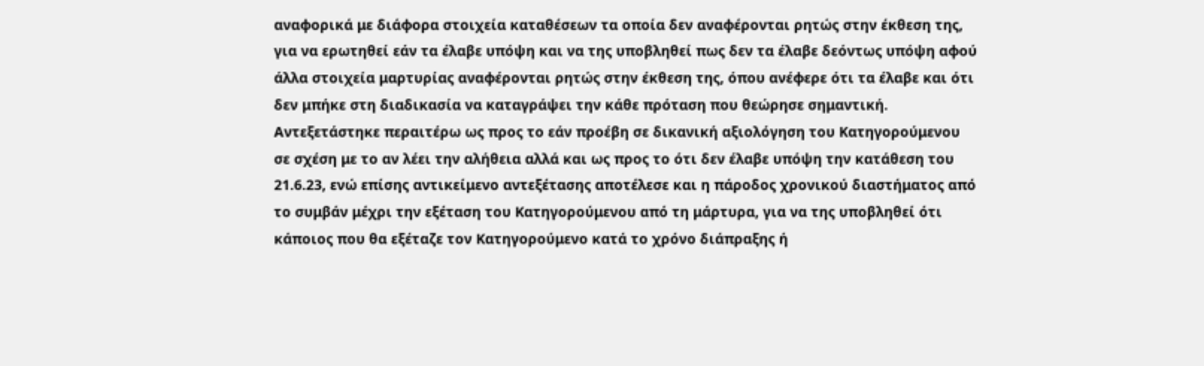αναφορικά με διάφορα στοιχεία καταθέσεων τα οποία δεν αναφέρονται ρητώς στην έκθεση της, για να ερωτηθεί εάν τα έλαβε υπόψη και να της υποβληθεί πως δεν τα έλαβε δεόντως υπόψη αφού άλλα στοιχεία μαρτυρίας αναφέρονται ρητώς στην έκθεση της, όπου ανέφερε ότι τα έλαβε και ότι δεν μπήκε στη διαδικασία να καταγράψει την κάθε πρόταση που θεώρησε σημαντική. Αντεξετάστηκε περαιτέρω ως προς το εάν προέβη σε δικανική αξιολόγηση του Κατηγορούμενου σε σχέση με το αν λέει την αλήθεια αλλά και ως προς το ότι δεν έλαβε υπόψη την κατάθεση του 21.6.23, ενώ επίσης αντικείμενο αντεξέτασης αποτέλεσε και η πάροδος χρονικού διαστήματος από το συμβάν μέχρι την εξέταση του Κατηγορούμενου από τη μάρτυρα, για να της υποβληθεί ότι κάποιος που θα εξέταζε τον Κατηγορούμενο κατά το χρόνο διάπραξης ή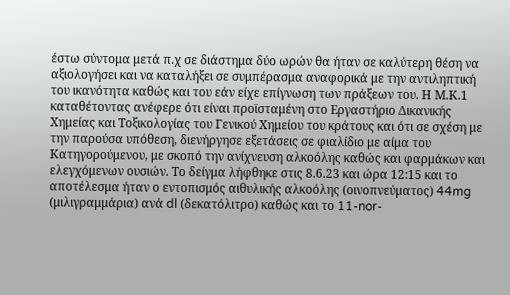έστω σύντομα μετά π.χ σε διάστημα δύο ωρών θα ήταν σε καλύτερη θέση να αξιολογήσει και να καταλήξει σε συμπέρασμα αναφορικά με την αντιληπτική του ικανότητα καθώς και του εάν είχε επίγνωση των πράξεων του. Η Μ.Κ.1 καταθέτοντας ανέφερε ότι είναι προϊσταμένη στο Εργαστήριο Δικανικής Χημείας και Τοξικολογίας του Γενικού Χημείου του κράτους και ότι σε σχέση με την παρούσα υπόθεση, διενήργησε εξετάσεις σε φιαλίδιο με αίμα του Κατηγορούμενου, με σκοπό την ανίχνευση αλκοόλης καθώς και φαρμάκων και ελεγχόμενων ουσιών. Το δείγμα λήφθηκε στις 8.6.23 και ώρα 12:15 και το αποτέλεσμα ήταν ο εντοπισμός αιθυλικής αλκοόλης (οινοπνεύματος) 44mg (μιλιγραμμάρια) ανά dl (δεκατόλιτρο) καθώς και το 11-nor-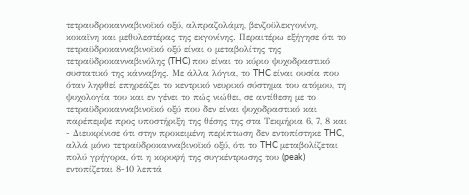τετραυδροκανναβινοϊκό οξύ, αλπραζολάμη, βενζοϋλεκγονίνη, κοκαϊνη και μεθυλεστέρας της εκγονίνης. Περαιτέρω εξήγησε ότι το τετραϋδροκανναβινοϊκό οξύ είναι ο μεταβολίτης της τετραϋδροκανναβινόλης (THC) που είναι το κύριο ψυχοδραστικό συστατικό της κάνναβης. Με άλλα λόγια, το THC είναι ουσία που όταν ληφθεί επηρεάζει το κεντρικό νευρικό σύστημα του ατόμου, τη ψυχολογία του και εν γένει το πώς νιώθει, σε αντίθεση με το τετραϋδροκανναβινοϊκό οξύ που δεν είναι ψυχοδραστικό και παρέπεμψε προς υποστήριξη της θέσης της στα Τεκμήρια 6, 7, 8 και
- Διευκρίνισε ότι στην προκειμένη περίπτωση δεν εντοπίστηκε THC, αλλά μόνο τετραϋδροκανναβινοϊκό οξύ, ότι το THC μεταβολίζεται πολύ γρήγορα, ότι η κορυφή της συγκέντρωσης του (peak) εντοπίζεται 8-10 λεπτά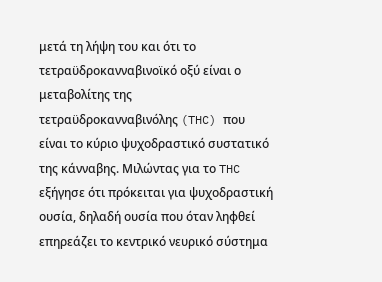μετά τη λήψη του και ότι το τετραϋδροκανναβινοϊκό οξύ είναι ο μεταβολίτης της τετραϋδροκανναβινόλης (THC) που είναι το κύριο ψυχοδραστικό συστατικό της κάνναβης. Μιλώντας για το THC εξήγησε ότι πρόκειται για ψυχοδραστική ουσία, δηλαδή ουσία που όταν ληφθεί επηρεάζει το κεντρικό νευρικό σύστημα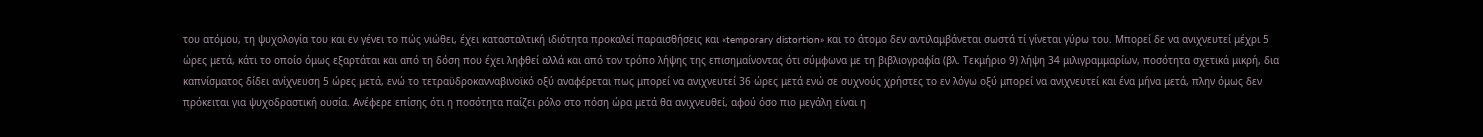του ατόμου, τη ψυχολογία του και εν γένει το πώς νιώθει, έχει κατασταλτική ιδιότητα προκαλεί παραισθήσεις και «temporary distortion» και το άτομο δεν αντιλαμβάνεται σωστά τί γίνεται γύρω του. Μπορεί δε να ανιχνευτεί μέχρι 5 ώρες μετά, κάτι το οποίο όμως εξαρτάται και από τη δόση που έχει ληφθεί αλλά και από τον τρόπο λήψης της επισημαίνοντας ότι σύμφωνα με τη βιβλιογραφία (βλ. Τεκμήριο 9) λήψη 34 μιλιγραμμαρίων, ποσότητα σχετικά μικρή, δια καπνίσματος δίδει ανίχνευση 5 ώρες μετά, ενώ το τετραϋδροκανναβινοϊκό οξύ αναφέρεται πως μπορεί να ανιχνευτεί 36 ώρες μετά ενώ σε συχνούς χρήστες το εν λόγω οξύ μπορεί να ανιχνευτεί και ένα μήνα μετά, πλην όμως δεν πρόκειται για ψυχοδραστική ουσία. Ανέφερε επίσης ότι η ποσότητα παίζει ρόλο στο πόση ώρα μετά θα ανιχνευθεί, αφού όσο πιο μεγάλη είναι η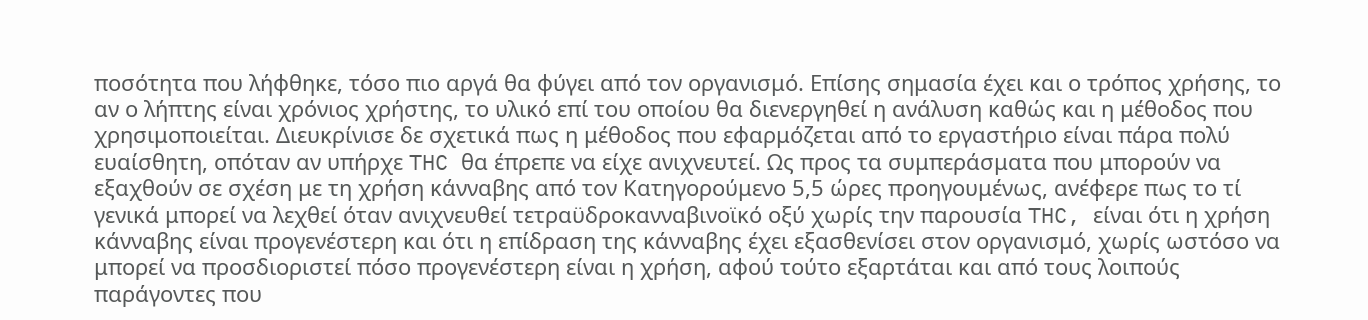ποσότητα που λήφθηκε, τόσο πιο αργά θα φύγει από τον οργανισμό. Επίσης σημασία έχει και ο τρόπος χρήσης, το αν ο λήπτης είναι χρόνιος χρήστης, το υλικό επί του οποίου θα διενεργηθεί η ανάλυση καθώς και η μέθοδος που χρησιμοποιείται. Διευκρίνισε δε σχετικά πως η μέθοδος που εφαρμόζεται από το εργαστήριο είναι πάρα πολύ ευαίσθητη, οπόταν αν υπήρχε THC θα έπρεπε να είχε ανιχνευτεί. Ως προς τα συμπεράσματα που μπορούν να εξαχθούν σε σχέση με τη χρήση κάνναβης από τον Κατηγορούμενο 5,5 ώρες προηγουμένως, ανέφερε πως το τί γενικά μπορεί να λεχθεί όταν ανιχνευθεί τετραϋδροκανναβινοϊκό οξύ χωρίς την παρουσία THC, είναι ότι η χρήση κάνναβης είναι προγενέστερη και ότι η επίδραση της κάνναβης έχει εξασθενίσει στον οργανισμό, χωρίς ωστόσο να μπορεί να προσδιοριστεί πόσο προγενέστερη είναι η χρήση, αφού τούτο εξαρτάται και από τους λοιπούς παράγοντες που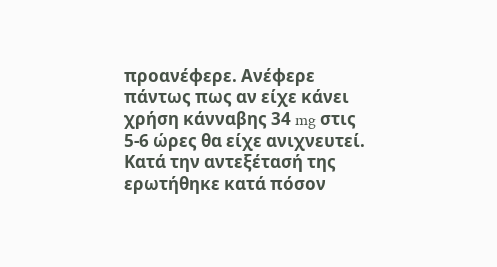προανέφερε. Ανέφερε πάντως πως αν είχε κάνει χρήση κάνναβης 34 mg στις 5-6 ώρες θα είχε ανιχνευτεί. Κατά την αντεξέτασή της ερωτήθηκε κατά πόσον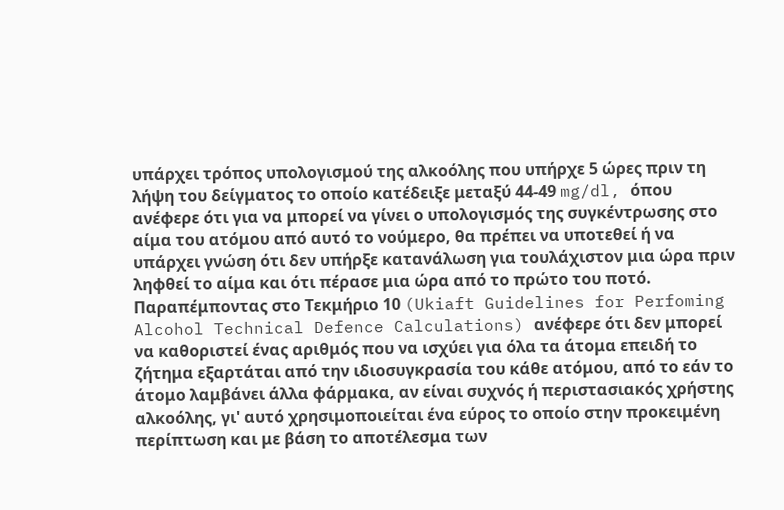υπάρχει τρόπος υπολογισμού της αλκοόλης που υπήρχε 5 ώρες πριν τη λήψη του δείγματος το οποίο κατέδειξε μεταξύ 44-49 mg/dl, όπου ανέφερε ότι για να μπορεί να γίνει ο υπολογισμός της συγκέντρωσης στο αίμα του ατόμου από αυτό το νούμερο, θα πρέπει να υποτεθεί ή να υπάρχει γνώση ότι δεν υπήρξε κατανάλωση για τουλάχιστον μια ώρα πριν ληφθεί το αίμα και ότι πέρασε μια ώρα από το πρώτο του ποτό. Παραπέμποντας στο Τεκμήριο 10 (Ukiaft Guidelines for Perfoming Alcohol Technical Defence Calculations) ανέφερε ότι δεν μπορεί να καθοριστεί ένας αριθμός που να ισχύει για όλα τα άτομα επειδή το ζήτημα εξαρτάται από την ιδιοσυγκρασία του κάθε ατόμου, από το εάν το άτομο λαμβάνει άλλα φάρμακα, αν είναι συχνός ή περιστασιακός χρήστης αλκοόλης, γι' αυτό χρησιμοποιείται ένα εύρος το οποίο στην προκειμένη περίπτωση και με βάση το αποτέλεσμα των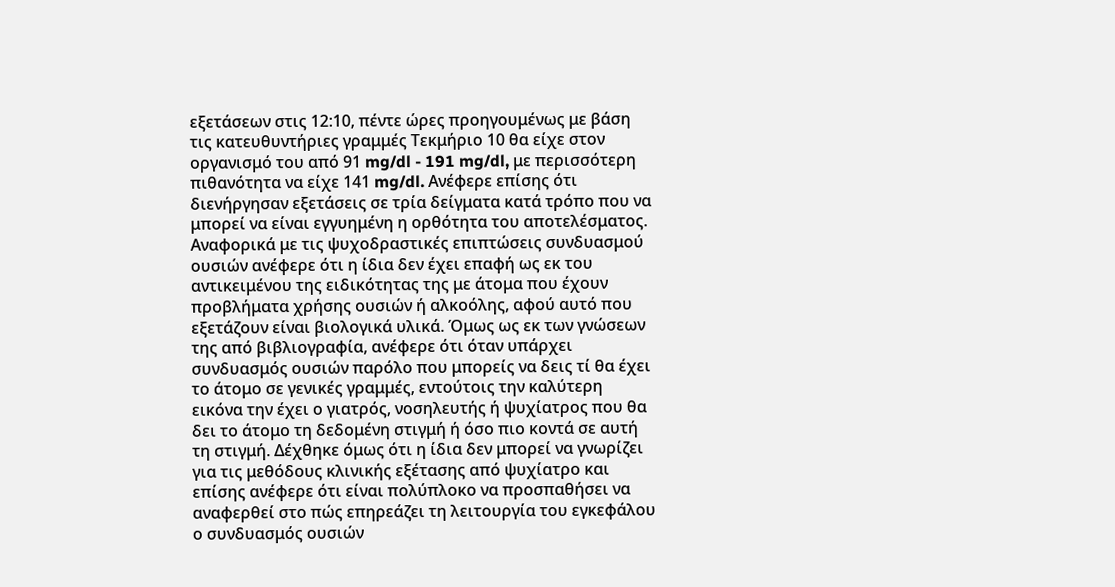εξετάσεων στις 12:10, πέντε ώρες προηγουμένως με βάση τις κατευθυντήριες γραμμές Τεκμήριο 10 θα είχε στον οργανισμό του από 91 mg/dl - 191 mg/dl, με περισσότερη πιθανότητα να είχε 141 mg/dl. Ανέφερε επίσης ότι διενήργησαν εξετάσεις σε τρία δείγματα κατά τρόπο που να μπορεί να είναι εγγυημένη η ορθότητα του αποτελέσματος. Αναφορικά με τις ψυχοδραστικές επιπτώσεις συνδυασμού ουσιών ανέφερε ότι η ίδια δεν έχει επαφή ως εκ του αντικειμένου της ειδικότητας της με άτομα που έχουν προβλήματα χρήσης ουσιών ή αλκοόλης, αφού αυτό που εξετάζουν είναι βιολογικά υλικά. Όμως ως εκ των γνώσεων της από βιβλιογραφία, ανέφερε ότι όταν υπάρχει συνδυασμός ουσιών παρόλο που μπορείς να δεις τί θα έχει το άτομο σε γενικές γραμμές, εντούτοις την καλύτερη εικόνα την έχει ο γιατρός, νοσηλευτής ή ψυχίατρος που θα δει το άτομο τη δεδομένη στιγμή ή όσο πιο κοντά σε αυτή τη στιγμή. Δέχθηκε όμως ότι η ίδια δεν μπορεί να γνωρίζει για τις μεθόδους κλινικής εξέτασης από ψυχίατρο και επίσης ανέφερε ότι είναι πολύπλοκο να προσπαθήσει να αναφερθεί στο πώς επηρεάζει τη λειτουργία του εγκεφάλου ο συνδυασμός ουσιών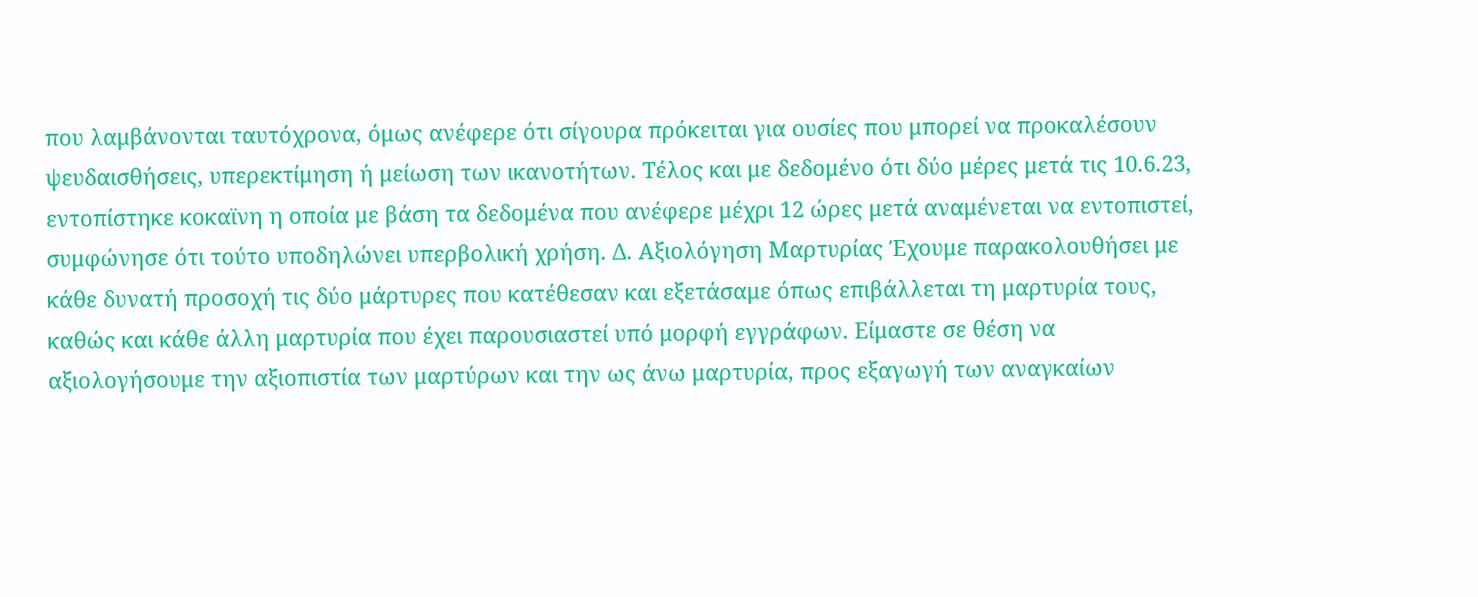που λαμβάνονται ταυτόχρονα, όμως ανέφερε ότι σίγουρα πρόκειται για ουσίες που μπορεί να προκαλέσουν ψευδαισθήσεις, υπερεκτίμηση ή μείωση των ικανοτήτων. Τέλος και με δεδομένο ότι δύο μέρες μετά τις 10.6.23, εντοπίστηκε κοκαϊνη η οποία με βάση τα δεδομένα που ανέφερε μέχρι 12 ώρες μετά αναμένεται να εντοπιστεί, συμφώνησε ότι τούτο υποδηλώνει υπερβολική χρήση. Δ. Αξιολόγηση Μαρτυρίας Έχουμε παρακολουθήσει με κάθε δυνατή προσοχή τις δύο μάρτυρες που κατέθεσαν και εξετάσαμε όπως επιβάλλεται τη μαρτυρία τους, καθώς και κάθε άλλη μαρτυρία που έχει παρουσιαστεί υπό μορφή εγγράφων. Είμαστε σε θέση να αξιολογήσουμε την αξιοπιστία των μαρτύρων και την ως άνω μαρτυρία, προς εξαγωγή των αναγκαίων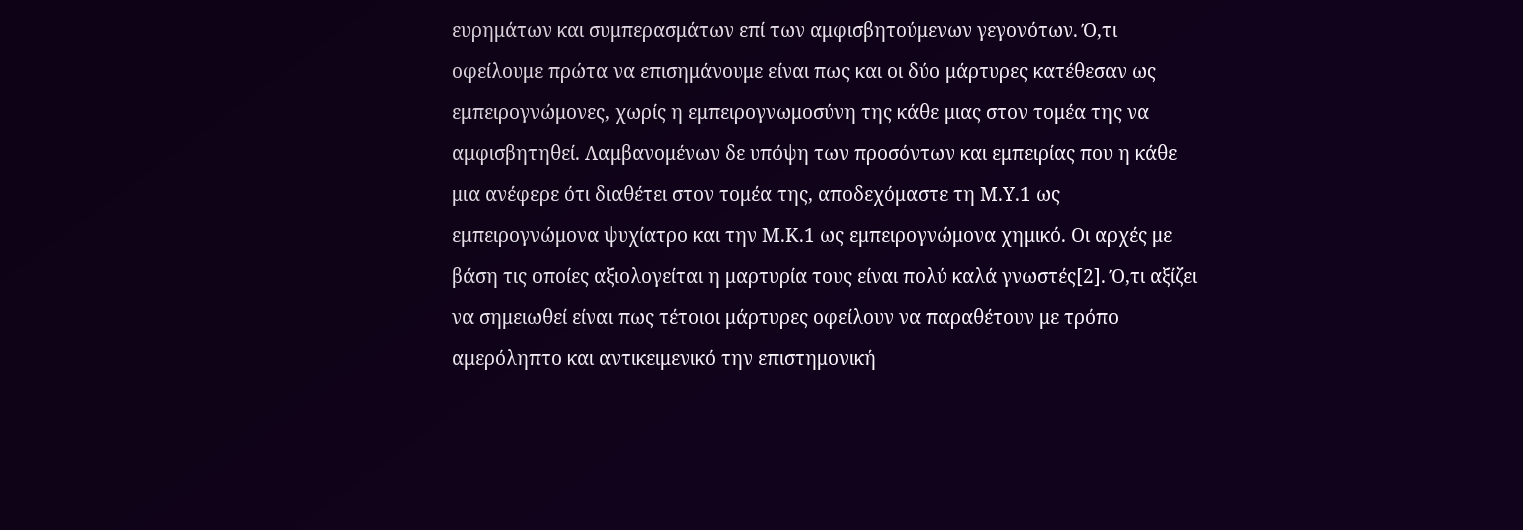ευρημάτων και συμπερασμάτων επί των αμφισβητούμενων γεγονότων. Ό,τι οφείλουμε πρώτα να επισημάνουμε είναι πως και οι δύο μάρτυρες κατέθεσαν ως εμπειρογνώμονες, χωρίς η εμπειρογνωμοσύνη της κάθε μιας στον τομέα της να αμφισβητηθεί. Λαμβανομένων δε υπόψη των προσόντων και εμπειρίας που η κάθε μια ανέφερε ότι διαθέτει στον τομέα της, αποδεχόμαστε τη Μ.Υ.1 ως εμπειρογνώμονα ψυχίατρο και την Μ.Κ.1 ως εμπειρογνώμονα χημικό. Οι αρχές με βάση τις οποίες αξιολογείται η μαρτυρία τους είναι πολύ καλά γνωστές[2]. Ό,τι αξίζει να σημειωθεί είναι πως τέτοιοι μάρτυρες οφείλουν να παραθέτουν με τρόπο αμερόληπτο και αντικειμενικό την επιστημονική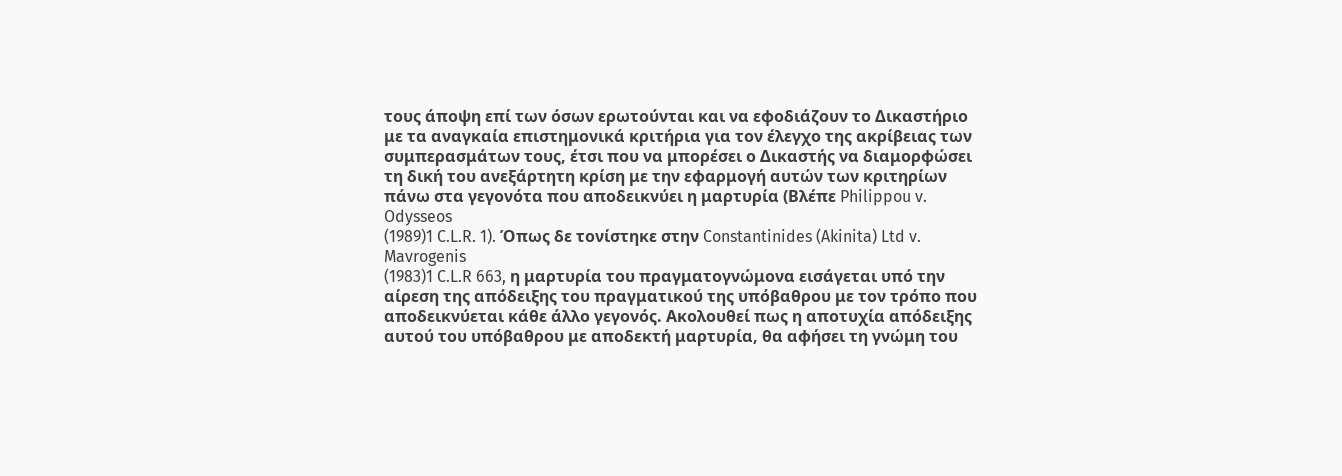τους άποψη επί των όσων ερωτούνται και να εφοδιάζουν το Δικαστήριο με τα αναγκαία επιστημονικά κριτήρια για τον έλεγχο της ακρίβειας των συμπερασμάτων τους, έτσι που να μπορέσει ο Δικαστής να διαμορφώσει τη δική του ανεξάρτητη κρίση με την εφαρμογή αυτών των κριτηρίων πάνω στα γεγονότα που αποδεικνύει η μαρτυρία (Βλέπε Philippou v. Odysseos
(1989)1 C.L.R. 1). Όπως δε τονίστηκε στην Constantinides (Akinita) Ltd v. Mavrogenis
(1983)1 C.L.R 663, η μαρτυρία του πραγματογνώμονα εισάγεται υπό την αίρεση της απόδειξης του πραγματικού της υπόβαθρου με τον τρόπο που αποδεικνύεται κάθε άλλο γεγονός. Ακολουθεί πως η αποτυχία απόδειξης αυτού του υπόβαθρου με αποδεκτή μαρτυρία, θα αφήσει τη γνώμη του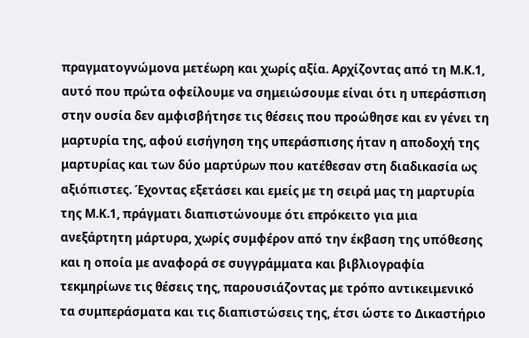πραγματογνώμονα μετέωρη και χωρίς αξία. Αρχίζοντας από τη Μ.Κ.1, αυτό που πρώτα οφείλουμε να σημειώσουμε είναι ότι η υπεράσπιση στην ουσία δεν αμφισβήτησε τις θέσεις που προώθησε και εν γένει τη μαρτυρία της, αφού εισήγηση της υπεράσπισης ήταν η αποδοχή της μαρτυρίας και των δύο μαρτύρων που κατέθεσαν στη διαδικασία ως αξιόπιστες. Έχοντας εξετάσει και εμείς με τη σειρά μας τη μαρτυρία της Μ.Κ.1, πράγματι διαπιστώνουμε ότι επρόκειτο για μια ανεξάρτητη μάρτυρα, χωρίς συμφέρον από την έκβαση της υπόθεσης και η οποία με αναφορά σε συγγράμματα και βιβλιογραφία τεκμηρίωνε τις θέσεις της, παρουσιάζοντας με τρόπο αντικειμενικό τα συμπεράσματα και τις διαπιστώσεις της, έτσι ώστε το Δικαστήριο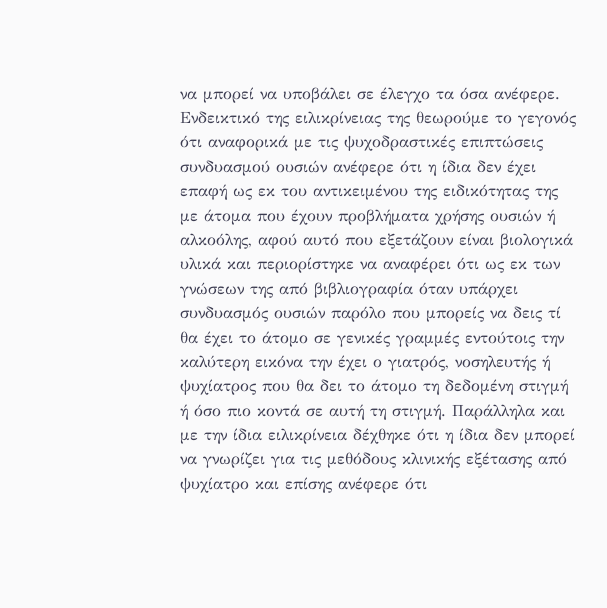να μπορεί να υποβάλει σε έλεγχο τα όσα ανέφερε. Ενδεικτικό της ειλικρίνειας της θεωρούμε το γεγονός ότι αναφορικά με τις ψυχοδραστικές επιπτώσεις συνδυασμού ουσιών ανέφερε ότι η ίδια δεν έχει επαφή ως εκ του αντικειμένου της ειδικότητας της με άτομα που έχουν προβλήματα χρήσης ουσιών ή αλκοόλης, αφού αυτό που εξετάζουν είναι βιολογικά υλικά και περιορίστηκε να αναφέρει ότι ως εκ των γνώσεων της από βιβλιογραφία όταν υπάρχει συνδυασμός ουσιών παρόλο που μπορείς να δεις τί θα έχει το άτομο σε γενικές γραμμές εντούτοις την καλύτερη εικόνα την έχει ο γιατρός, νοσηλευτής ή ψυχίατρος που θα δει το άτομο τη δεδομένη στιγμή ή όσο πιο κοντά σε αυτή τη στιγμή. Παράλληλα και με την ίδια ειλικρίνεια δέχθηκε ότι η ίδια δεν μπορεί να γνωρίζει για τις μεθόδους κλινικής εξέτασης από ψυχίατρο και επίσης ανέφερε ότι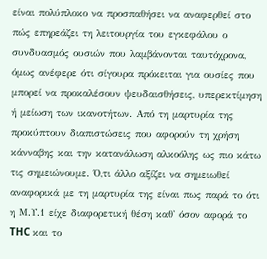είναι πολύπλοκο να προσπαθήσει να αναφερθεί στο πώς επηρεάζει τη λειτουργία του εγκεφάλου ο συνδυασμός ουσιών που λαμβάνονται ταυτόχρονα, όμως ανέφερε ότι σίγουρα πρόκειται για ουσίες που μπορεί να προκαλέσουν ψευδαισθήσεις, υπερεκτίμηση ή μείωση των ικανοτήτων. Από τη μαρτυρία της προκύπτουν διαπιστώσεις που αφορούν τη χρήση κάνναβης και την κατανάλωση αλκοόλης ως πιο κάτω τις σημειώνουμε. Ό,τι άλλο αξίζει να σημειωθεί αναφορικά με τη μαρτυρία της είναι πως παρά το ότι η Μ.Υ.1 είχε διαφορετική θέση καθ' όσον αφορά το THC και το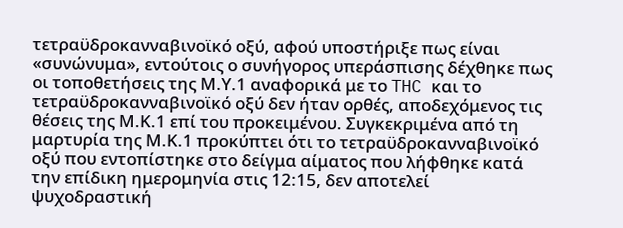τετραϋδροκανναβινοϊκό οξύ, αφού υποστήριξε πως είναι «συνώνυμα», εντούτοις ο συνήγορος υπεράσπισης δέχθηκε πως οι τοποθετήσεις της Μ.Υ.1 αναφορικά με το THC και το τετραϋδροκανναβινοϊκό οξύ δεν ήταν ορθές, αποδεχόμενος τις θέσεις της Μ.Κ.1 επί του προκειμένου. Συγκεκριμένα από τη μαρτυρία της Μ.Κ.1 προκύπτει ότι το τετραϋδροκανναβινοϊκό οξύ που εντοπίστηκε στο δείγμα αίματος που λήφθηκε κατά την επίδικη ημερομηνία στις 12:15, δεν αποτελεί ψυχοδραστική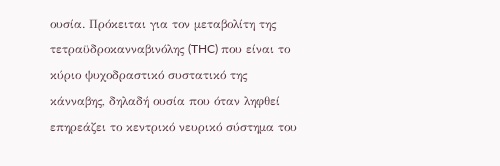ουσία. Πρόκειται για τον μεταβολίτη της τετραϋδροκανναβινόλης (THC) που είναι το κύριο ψυχοδραστικό συστατικό της κάνναβης, δηλαδή ουσία που όταν ληφθεί επηρεάζει το κεντρικό νευρικό σύστημα του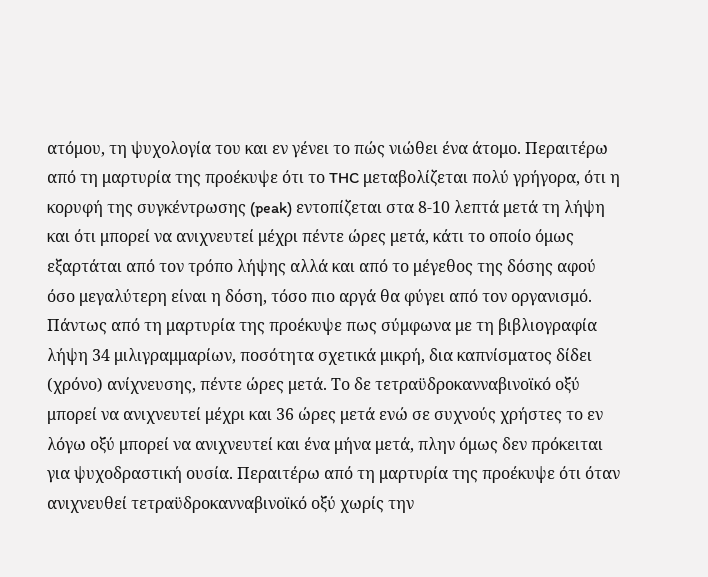ατόμου, τη ψυχολογία του και εν γένει το πώς νιώθει ένα άτομο. Περαιτέρω από τη μαρτυρία της προέκυψε ότι το THC μεταβολίζεται πολύ γρήγορα, ότι η κορυφή της συγκέντρωσης (peak) εντοπίζεται στα 8-10 λεπτά μετά τη λήψη και ότι μπορεί να ανιχνευτεί μέχρι πέντε ώρες μετά, κάτι το οποίο όμως εξαρτάται από τον τρόπο λήψης αλλά και από το μέγεθος της δόσης αφού όσο μεγαλύτερη είναι η δόση, τόσο πιο αργά θα φύγει από τον οργανισμό. Πάντως από τη μαρτυρία της προέκυψε πως σύμφωνα με τη βιβλιογραφία λήψη 34 μιλιγραμμαρίων, ποσότητα σχετικά μικρή, δια καπνίσματος δίδει (χρόνο) ανίχνευσης, πέντε ώρες μετά. Το δε τετραϋδροκανναβινοϊκό οξύ μπορεί να ανιχνευτεί μέχρι και 36 ώρες μετά ενώ σε συχνούς χρήστες το εν λόγω οξύ μπορεί να ανιχνευτεί και ένα μήνα μετά, πλην όμως δεν πρόκειται για ψυχοδραστική ουσία. Περαιτέρω από τη μαρτυρία της προέκυψε ότι όταν ανιχνευθεί τετραϋδροκανναβινοϊκό οξύ χωρίς την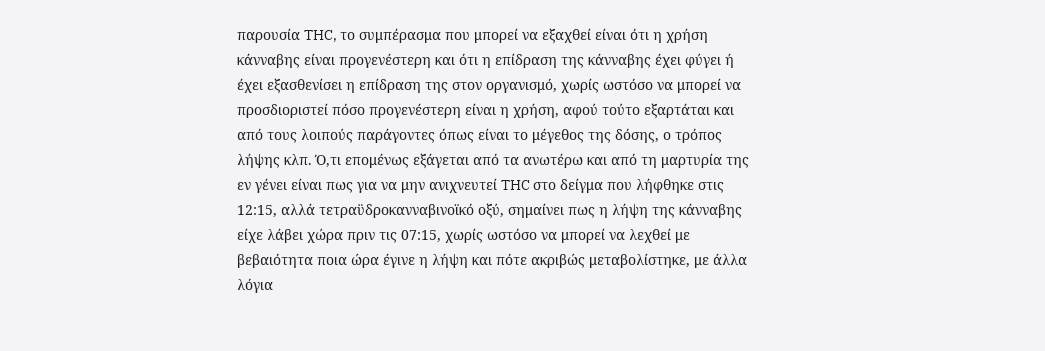παρουσία THC, το συμπέρασμα που μπορεί να εξαχθεί είναι ότι η χρήση κάνναβης είναι προγενέστερη και ότι η επίδραση της κάνναβης έχει φύγει ή έχει εξασθενίσει η επίδραση της στον οργανισμό, χωρίς ωστόσο να μπορεί να προσδιοριστεί πόσο προγενέστερη είναι η χρήση, αφού τούτο εξαρτάται και από τους λοιπούς παράγοντες όπως είναι το μέγεθος της δόσης, ο τρόπος λήψης κλπ. Ό,τι επομένως εξάγεται από τα ανωτέρω και από τη μαρτυρία της εν γένει είναι πως για να μην ανιχνευτεί THC στο δείγμα που λήφθηκε στις 12:15, αλλά τετραϋδροκανναβινοϊκό οξύ, σημαίνει πως η λήψη της κάνναβης είχε λάβει χώρα πριν τις 07:15, χωρίς ωστόσο να μπορεί να λεχθεί με βεβαιότητα ποια ώρα έγινε η λήψη και πότε ακριβώς μεταβολίστηκε, με άλλα λόγια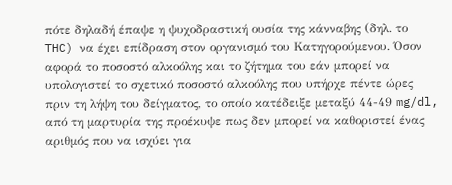πότε δηλαδή έπαψε η ψυχοδραστική ουσία της κάνναβης (δηλ. το THC) να έχει επίδραση στον οργανισμό του Κατηγορούμενου. Όσον αφορά το ποσοστό αλκοόλης και το ζήτημα του εάν μπορεί να υπολογιστεί το σχετικό ποσοστό αλκοόλης που υπήρχε πέντε ώρες πριν τη λήψη του δείγματος, το οποίο κατέδειξε μεταξύ 44-49 mg/dl, από τη μαρτυρία της προέκυψε πως δεν μπορεί να καθοριστεί ένας αριθμός που να ισχύει για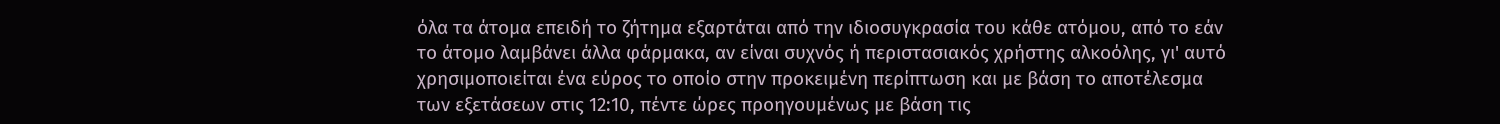όλα τα άτομα επειδή το ζήτημα εξαρτάται από την ιδιοσυγκρασία του κάθε ατόμου, από το εάν το άτομο λαμβάνει άλλα φάρμακα, αν είναι συχνός ή περιστασιακός χρήστης αλκοόλης, γι' αυτό χρησιμοποιείται ένα εύρος το οποίο στην προκειμένη περίπτωση και με βάση το αποτέλεσμα των εξετάσεων στις 12:10, πέντε ώρες προηγουμένως με βάση τις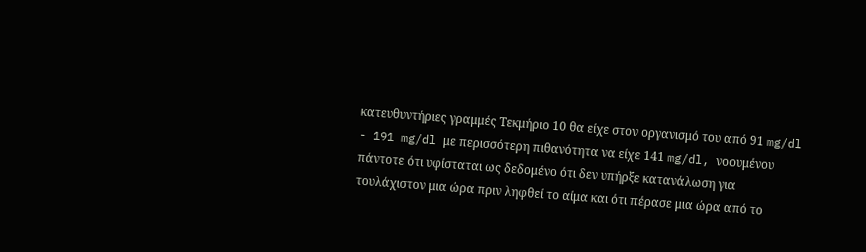κατευθυντήριες γραμμές Τεκμήριο 10 θα είχε στον οργανισμό του από 91 mg/dl - 191 mg/dl με περισσότερη πιθανότητα να είχε 141 mg/dl, νοουμένου πάντοτε ότι υφίσταται ως δεδομένο ότι δεν υπήρξε κατανάλωση για τουλάχιστον μια ώρα πριν ληφθεί το αίμα και ότι πέρασε μια ώρα από το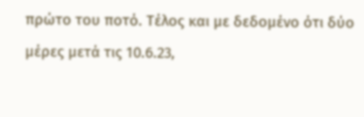πρώτο του ποτό. Τέλος και με δεδομένο ότι δύο μέρες μετά τις 10.6.23,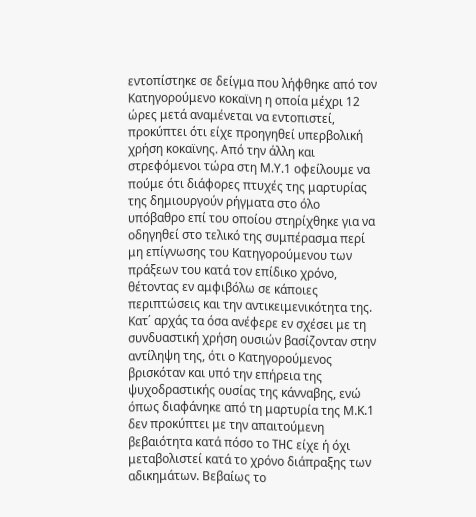εντοπίστηκε σε δείγμα που λήφθηκε από τον Κατηγορούμενο κοκαϊνη η οποία μέχρι 12 ώρες μετά αναμένεται να εντοπιστεί, προκύπτει ότι είχε προηγηθεί υπερβολική χρήση κοκαϊνης. Από την άλλη και στρεφόμενοι τώρα στη Μ.Υ.1 οφείλουμε να πούμε ότι διάφορες πτυχές της μαρτυρίας της δημιουργούν ρήγματα στο όλο υπόβαθρο επί του οποίου στηρίχθηκε για να οδηγηθεί στο τελικό της συμπέρασμα περί μη επίγνωσης του Κατηγορούμενου των πράξεων του κατά τον επίδικο χρόνο, θέτοντας εν αμφιβόλω σε κάποιες περιπτώσεις και την αντικειμενικότητα της. Κατ΄ αρχάς τα όσα ανέφερε εν σχέσει με τη συνδυαστική χρήση ουσιών βασίζονταν στην αντίληψη της, ότι ο Κατηγορούμενος βρισκόταν και υπό την επήρεια της ψυχοδραστικής ουσίας της κάνναβης, ενώ όπως διαφάνηκε από τη μαρτυρία της Μ.Κ.1 δεν προκύπτει με την απαιτούμενη βεβαιότητα κατά πόσο το THC είχε ή όχι μεταβολιστεί κατά το χρόνο διάπραξης των αδικημάτων. Βεβαίως το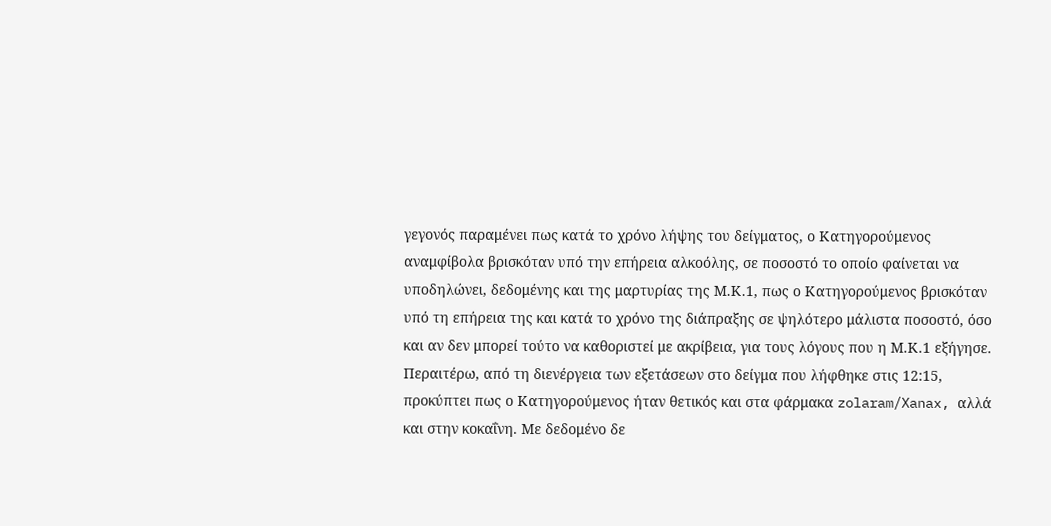γεγονός παραμένει πως κατά το χρόνο λήψης του δείγματος, ο Κατηγορούμενος αναμφίβολα βρισκόταν υπό την επήρεια αλκοόλης, σε ποσοστό το οποίο φαίνεται να υποδηλώνει, δεδομένης και της μαρτυρίας της Μ.Κ.1, πως ο Κατηγορούμενος βρισκόταν υπό τη επήρεια της και κατά το χρόνο της διάπραξης σε ψηλότερο μάλιστα ποσοστό, όσο και αν δεν μπορεί τούτο να καθοριστεί με ακρίβεια, για τους λόγους που η Μ.Κ.1 εξήγησε. Περαιτέρω, από τη διενέργεια των εξετάσεων στο δείγμα που λήφθηκε στις 12:15, προκύπτει πως ο Κατηγορούμενος ήταν θετικός και στα φάρμακα zolaram/Xanax, αλλά και στην κοκαΐνη. Με δεδομένο δε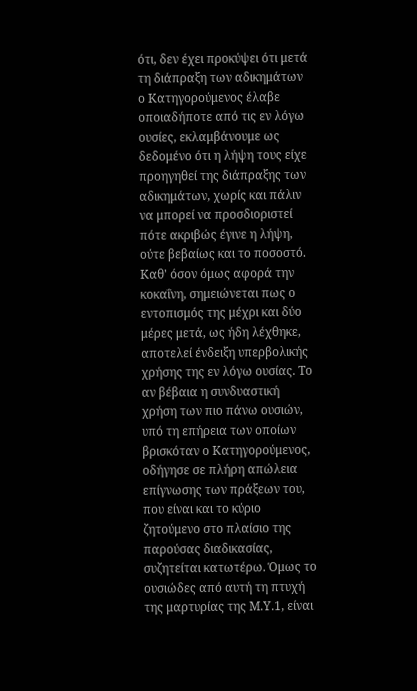ότι, δεν έχει προκύψει ότι μετά τη διάπραξη των αδικημάτων ο Κατηγορούμενος έλαβε οποιαδήποτε από τις εν λόγω ουσίες, εκλαμβάνουμε ως δεδομένο ότι η λήψη τους είχε προηγηθεί της διάπραξης των αδικημάτων, χωρίς και πάλιν να μπορεί να προσδιοριστεί πότε ακριβώς έγινε η λήψη, ούτε βεβαίως και το ποσοστό. Καθ' όσον όμως αφορά την κοκαΐνη, σημειώνεται πως ο εντοπισμός της μέχρι και δύο μέρες μετά, ως ήδη λέχθηκε, αποτελεί ένδειξη υπερβολικής χρήσης της εν λόγω ουσίας. Το αν βέβαια η συνδυαστική χρήση των πιο πάνω ουσιών, υπό τη επήρεια των οποίων βρισκόταν ο Κατηγορούμενος, οδήγησε σε πλήρη απώλεια επίγνωσης των πράξεων του, που είναι και το κύριο ζητούμενο στο πλαίσιο της παρούσας διαδικασίας, συζητείται κατωτέρω. Όμως το ουσιώδες από αυτή τη πτυχή της μαρτυρίας της Μ.Υ.1, είναι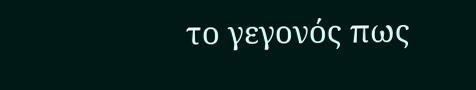το γεγονός πως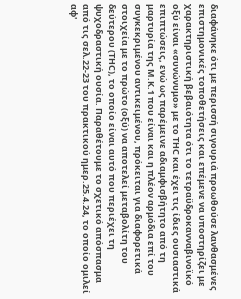διαφάνηκε ότι με περισσή σιγουριά προωθούσε λανθασμένες επιστημονικές τοποθετήσεις και επέμενε να υποστηρίζει με χαρακτηριστική βεβαιότητα ότι το τετραϋδροκανναβινοϊκό οξύ είναι «συνώνυμο» με το THC και έχει τις ίδιες ουσιαστικά επιπτώσεις, ενώ ως παρέμεινε αδιαμφισβήτητο από τη μαρτυρία της Μ.Κ.1 που είναι και η πλέον αρμόδια επί του συγκεκριμένου αντικειμένου, πρόκειται για διαφορετικά στοιχεία με το πρώτο (οξύ) να αποτελεί μεταβολίτη του δεύτερου (THC), το οποίο είναι αυτό που περιέχει τη ψυχοδραστική ουσία. Παραθέτουμε το σχετικό απόσπασμα από τις σελ.22-23 του πρακτικού ημερ.25.4.24, το οποίο ομιλεί αφ'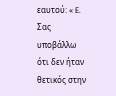εαυτού: « E. Σας υποβάλλω ότι δεν ήταν θετικός στην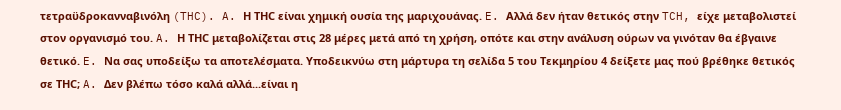τετραϋδροκανναβινόλη (THC). A. Η TΗC είναι χημική ουσία της μαριχουάνας. E. Αλλά δεν ήταν θετικός στην TCH, είχε μεταβολιστεί στον οργανισμό του. A. Η TΗC μεταβολίζεται στις 28 μέρες μετά από τη χρήση, οπότε και στην ανάλυση ούρων να γινόταν θα έβγαινε θετικό. E. Να σας υποδείξω τα αποτελέσματα. Υποδεικνύω στη μάρτυρα τη σελίδα 5 του Τεκμηρίου 4 δείξετε μας πού βρέθηκε θετικός σε TΗC; A. Δεν βλέπω τόσο καλά αλλά...είναι η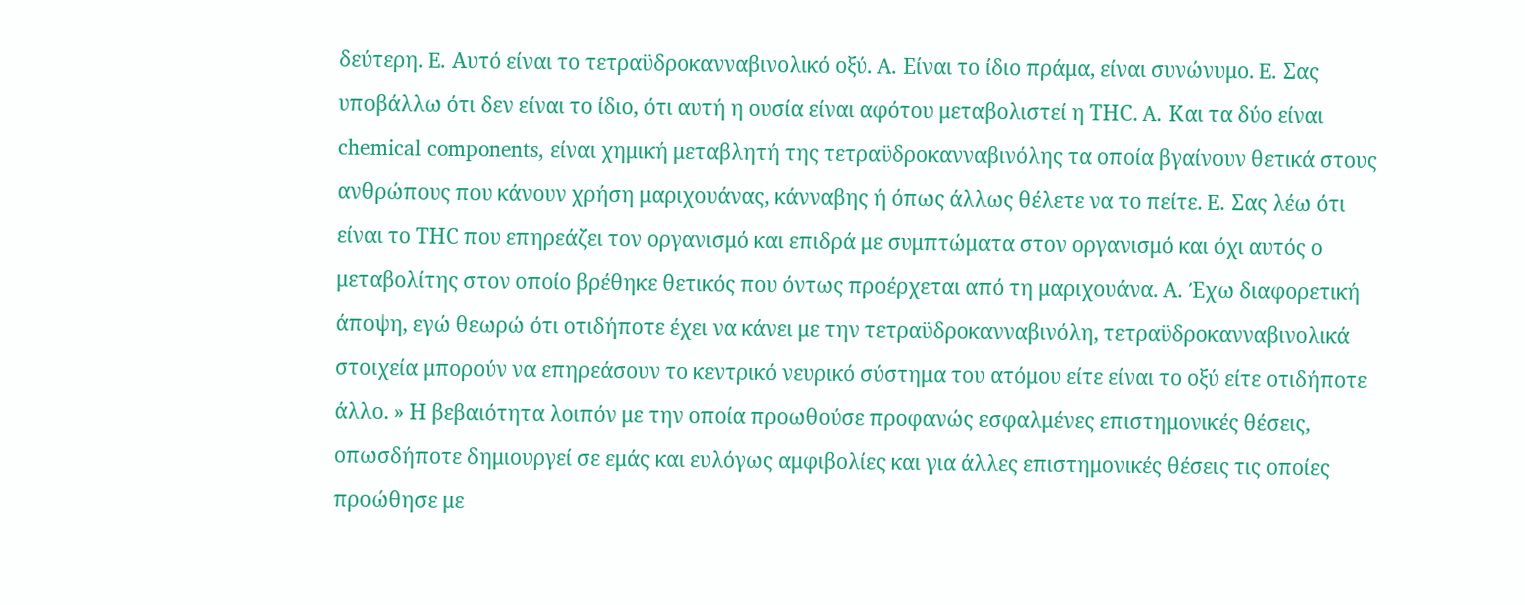δεύτερη. E. Αυτό είναι το τετραϋδροκανναβινολικό οξύ. A. Είναι το ίδιο πράμα, είναι συνώνυμο. E. Σας υποβάλλω ότι δεν είναι το ίδιο, ότι αυτή η ουσία είναι αφότου μεταβολιστεί η TΗC. A. Και τα δύο είναι chemical components, είναι χημική μεταβλητή της τετραϋδροκανναβινόλης τα οποία βγαίνουν θετικά στους ανθρώπους που κάνουν χρήση μαριχουάνας, κάνναβης ή όπως άλλως θέλετε να το πείτε. E. Σας λέω ότι είναι το TΗC που επηρεάζει τον οργανισμό και επιδρά με συμπτώματα στον οργανισμό και όχι αυτός ο μεταβολίτης στον οποίο βρέθηκε θετικός που όντως προέρχεται από τη μαριχουάνα. A. Έχω διαφορετική άποψη, εγώ θεωρώ ότι οτιδήποτε έχει να κάνει με την τετραϋδροκανναβινόλη, τετραϋδροκανναβινολικά στοιχεία μπορούν να επηρεάσουν το κεντρικό νευρικό σύστημα του ατόμου είτε είναι το οξύ είτε οτιδήποτε άλλο. » Η βεβαιότητα λοιπόν με την οποία προωθούσε προφανώς εσφαλμένες επιστημονικές θέσεις, οπωσδήποτε δημιουργεί σε εμάς και ευλόγως αμφιβολίες και για άλλες επιστημονικές θέσεις τις οποίες προώθησε με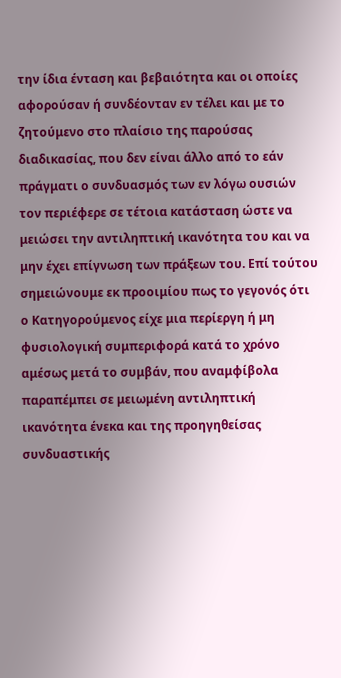την ίδια ένταση και βεβαιότητα και οι οποίες αφορούσαν ή συνδέονταν εν τέλει και με το ζητούμενο στο πλαίσιο της παρούσας διαδικασίας, που δεν είναι άλλο από το εάν πράγματι ο συνδυασμός των εν λόγω ουσιών τον περιέφερε σε τέτοια κατάσταση ώστε να μειώσει την αντιληπτική ικανότητα του και να μην έχει επίγνωση των πράξεων του. Επί τούτου σημειώνουμε εκ προοιμίου πως το γεγονός ότι ο Κατηγορούμενος είχε μια περίεργη ή μη φυσιολογική συμπεριφορά κατά το χρόνο αμέσως μετά το συμβάν, που αναμφίβολα παραπέμπει σε μειωμένη αντιληπτική ικανότητα ένεκα και της προηγηθείσας συνδυαστικής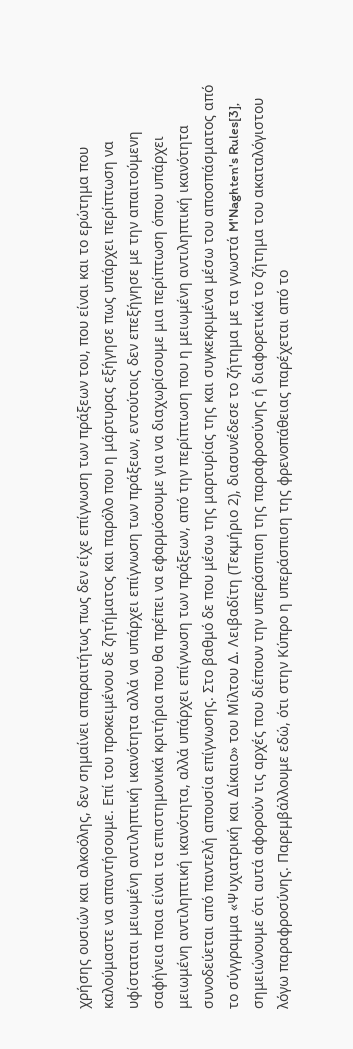χρήσης ουσιών και αλκοόλης, δεν σημαίνει απαραιτήτως πως δεν είχε επίγνωση των πράξεων του, που είναι και το ερώτημα που καλούμαστε να απαντήσουμε. Επί του προκειμένου δε ζητήματος και παρόλο που η μάρτυρας εξήγησε πως υπάρχει περίπτωση να υφίσταται μειωμένη αντιληπτική ικανότητα αλλά να υπάρχει επίγνωση των πράξεων, εντούτοις δεν επεξήγησε με την απαιτούμενη σαφήνεια ποια είναι τα επιστημονικά κριτήρια που θα πρέπει να εφαρμόσουμε για να διαχωρίσουμε μια περίπτωση όπου υπάρχει μειωμένη αντιληπτική ικανότητα, αλλά υπάρχει επίγνωση των πράξεων, από την περίπτωση που η μειωμένη αντιληπτική ικανότητα συνοδεύεται από παντελή απουσία επίγνωσης. Στο βαθμό δε που μέσω της μαρτυρίας της και συγκεκριμένα μέσω του αποσπάσματος από το σύγγραμμα «Ψυχιατρική και Δίκαιο» του Μίλτου Δ. Λειβαδίτη (Τεκμήριο 2), διασυνέδεσε το ζήτημα με τα γνωστά M'Naghten's Rules[3], σημειώνουμε ότι αυτά αφορούν τις αρχές που διέπουν την υπεράσπιση της παραφροσύνης ή διαφορετικά το ζήτημα του ακαταλόγιστου λόγω παραφροσύνης. Παρεμβάλλουμε εδώ, ότι στην Κύπρο η υπεράσπιση της φρενοπάθειας παρέχεται από το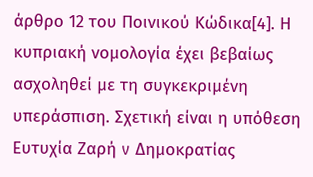άρθρο 12 του Ποινικού Κώδικα[4]. Η κυπριακή νομολογία έχει βεβαίως ασχοληθεί με τη συγκεκριμένη υπεράσπιση. Σχετική είναι η υπόθεση Ευτυχία Ζαρή v Δημοκρατίας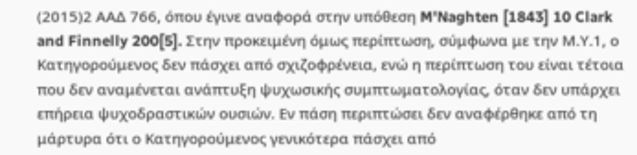(2015)2 ΑΑΔ 766, όπου έγινε αναφορά στην υπόθεση M'Naghten [1843] 10 Clark and Finnelly 200[5]. Στην προκειμένη όμως περίπτωση, σύμφωνα με την Μ.Υ.1, ο Κατηγορούμενος δεν πάσχει από σχιζοφρένεια, ενώ η περίπτωση του είναι τέτοια που δεν αναμένεται ανάπτυξη ψυχωσικής συμπτωματολογίας, όταν δεν υπάρχει επήρεια ψυχοδραστικών ουσιών. Εν πάση περιπτώσει δεν αναφέρθηκε από τη μάρτυρα ότι ο Κατηγορούμενος γενικότερα πάσχει από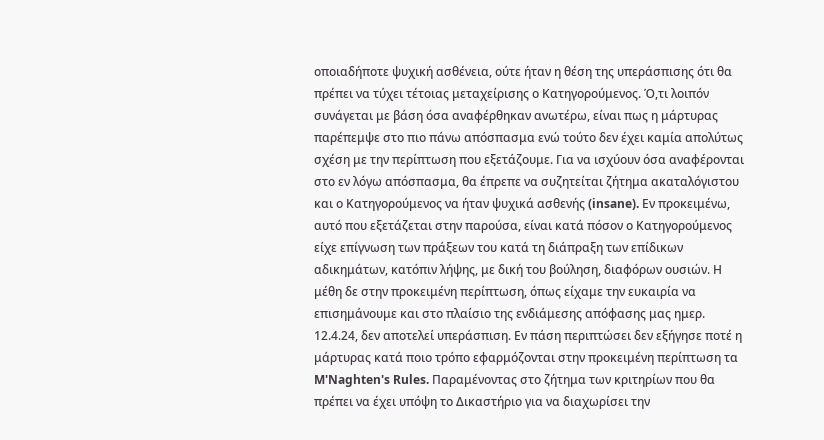οποιαδήποτε ψυχική ασθένεια, ούτε ήταν η θέση της υπεράσπισης ότι θα πρέπει να τύχει τέτοιας μεταχείρισης ο Κατηγορούμενος. Ό,τι λοιπόν συνάγεται με βάση όσα αναφέρθηκαν ανωτέρω, είναι πως η μάρτυρας παρέπεμψε στο πιο πάνω απόσπασμα ενώ τούτο δεν έχει καμία απολύτως σχέση με την περίπτωση που εξετάζουμε. Για να ισχύουν όσα αναφέρονται στο εν λόγω απόσπασμα, θα έπρεπε να συζητείται ζήτημα ακαταλόγιστου και ο Κατηγορούμενος να ήταν ψυχικά ασθενής (insane). Εν προκειμένω, αυτό που εξετάζεται στην παρούσα, είναι κατά πόσον ο Κατηγορούμενος είχε επίγνωση των πράξεων του κατά τη διάπραξη των επίδικων αδικημάτων, κατόπιν λήψης, με δική του βούληση, διαφόρων ουσιών. Η μέθη δε στην προκειμένη περίπτωση, όπως είχαμε την ευκαιρία να επισημάνουμε και στο πλαίσιο της ενδιάμεσης απόφασης μας ημερ. 12.4.24, δεν αποτελεί υπεράσπιση. Εν πάση περιπτώσει δεν εξήγησε ποτέ η μάρτυρας κατά ποιο τρόπο εφαρμόζονται στην προκειμένη περίπτωση τα M'Naghten's Rules. Παραμένοντας στο ζήτημα των κριτηρίων που θα πρέπει να έχει υπόψη το Δικαστήριο για να διαχωρίσει την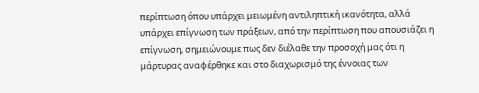περίπτωση όπου υπάρχει μειωμένη αντιληπτική ικανότητα, αλλά υπάρχει επίγνωση των πράξεων, από την περίπτωση που απουσιάζει η επίγνωση, σημειώνουμε πως δεν διέλαθε την προσοχή μας ότι η μάρτυρας αναφέρθηκε και στο διαχωρισμό της έννοιας των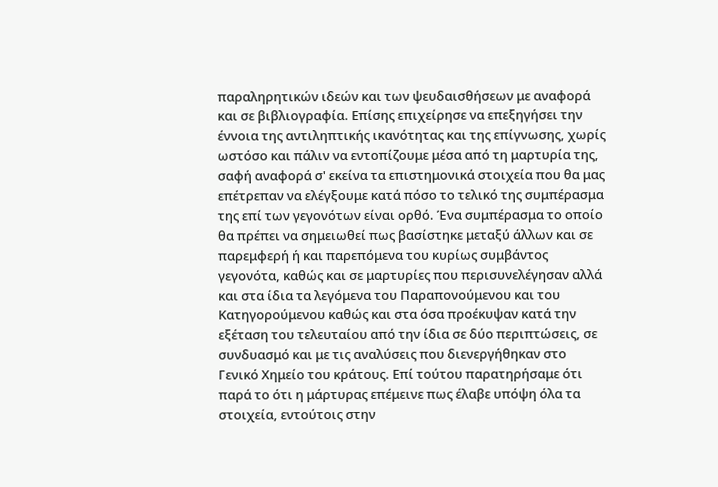παραληρητικών ιδεών και των ψευδαισθήσεων με αναφορά και σε βιβλιoγραφία. Επίσης επιχείρησε να επεξηγήσει την έννοια της αντιληπτικής ικανότητας και της επίγνωσης, χωρίς ωστόσο και πάλιν να εντοπίζουμε μέσα από τη μαρτυρία της, σαφή αναφορά σ' εκείνα τα επιστημονικά στοιχεία που θα μας επέτρεπαν να ελέγξουμε κατά πόσο το τελικό της συμπέρασμα της επί των γεγονότων είναι ορθό. Ένα συμπέρασμα το οποίο θα πρέπει να σημειωθεί πως βασίστηκε μεταξύ άλλων και σε παρεμφερή ή και παρεπόμενα του κυρίως συμβάντος γεγoνότα, καθώς και σε μαρτυρίες που περισυνελέγησαν αλλά και στα ίδια τα λεγόμενα του Παραπονούμενου και του Κατηγορούμενου καθώς και στα όσα προέκυψαν κατά την εξέταση του τελευταίου από την ίδια σε δύο περιπτώσεις, σε συνδυασμό και με τις αναλύσεις που διενεργήθηκαν στο Γενικό Χημείο του κράτους. Επί τούτου παρατηρήσαμε ότι παρά το ότι η μάρτυρας επέμεινε πως έλαβε υπόψη όλα τα στοιχεία, εντούτοις στην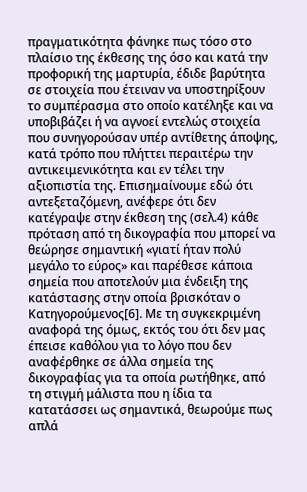πραγματικότητα φάνηκε πως τόσο στο πλαίσιο της έκθεσης της όσο και κατά την προφορική της μαρτυρία, έδιδε βαρύτητα σε στοιχεία που έτειναν να υποστηρίξουν το συμπέρασμα στο οποίο κατέληξε και να υποβιβάζει ή να αγνοεί εντελώς στοιχεία που συνηγορούσαν υπέρ αντίθετης άποψης, κατά τρόπο που πλήττει περαιτέρω την αντικειμενικότητα και εν τέλει την αξιοπιστία της. Επισημαίνουμε εδώ ότι αντεξεταζόμενη, ανέφερε ότι δεν κατέγραψε στην έκθεση της (σελ.4) κάθε πρόταση από τη δικογραφία που μπορεί να θεώρησε σημαντική «γιατί ήταν πολύ μεγάλο το εύρος» και παρέθεσε κάποια σημεία που αποτελούν μια ένδειξη της κατάστασης στην οποία βρισκόταν ο Κατηγορούμενος[6]. Με τη συγκεκριμένη αναφορά της όμως, εκτός του ότι δεν μας έπεισε καθόλου για το λόγο που δεν αναφέρθηκε σε άλλα σημεία της δικογραφίας για τα οποία ρωτήθηκε, από τη στιγμή μάλιστα που η ίδια τα κατατάσσει ως σημαντικά, θεωρούμε πως απλά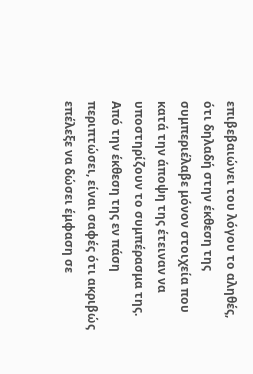επιβεβαιώνει του λόγου το αληθές, ότι δηλαδή στην έκθεση της συμπεριέλαβε μόνον στοιχεία που κατά την άποψη της έτειναν να υποστηρίζουν το συμπέρασμα της. Από την έκθεση της εν πάση περιπτώσει, είναι σαφές ότι ακριβώς επέλεξε να δώσει έμφαση σε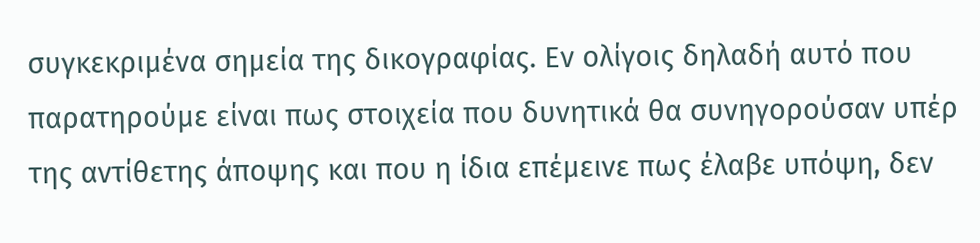συγκεκριμένα σημεία της δικογραφίας. Εν ολίγοις δηλαδή αυτό που παρατηρούμε είναι πως στοιχεία που δυνητικά θα συνηγορούσαν υπέρ της αντίθετης άποψης και που η ίδια επέμεινε πως έλαβε υπόψη, δεν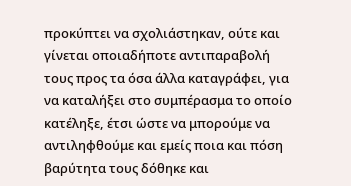προκύπτει να σχολιάστηκαν, ούτε και γίνεται οποιαδήποτε αντιπαραβολή τους προς τα όσα άλλα καταγράφει, για να καταλήξει στο συμπέρασμα το οποίο κατέληξε, έτσι ώστε να μπορούμε να αντιληφθούμε και εμείς ποια και πόση βαρύτητα τους δόθηκε και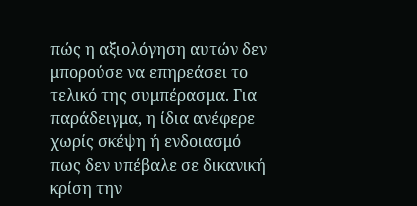πώς η αξιολόγηση αυτών δεν μπορούσε να επηρεάσει το τελικό της συμπέρασμα. Για παράδειγμα, η ίδια ανέφερε χωρίς σκέψη ή ενδοιασμό πως δεν υπέβαλε σε δικανική κρίση την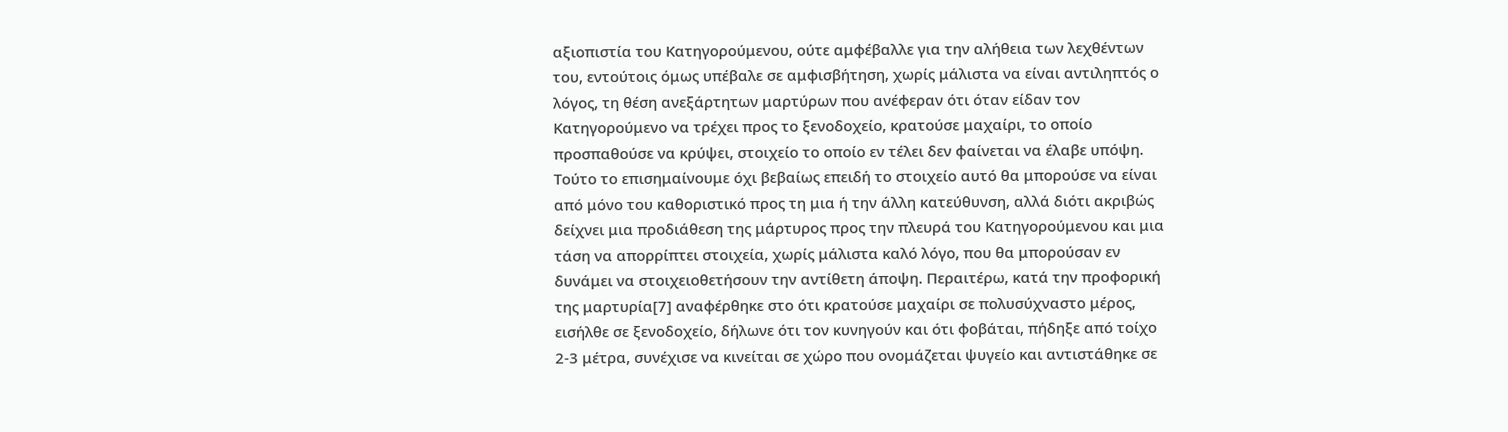αξιοπιστία του Κατηγορούμενου, ούτε αμφέβαλλε για την αλήθεια των λεχθέντων του, εντούτοις όμως υπέβαλε σε αμφισβήτηση, χωρίς μάλιστα να είναι αντιληπτός ο λόγος, τη θέση ανεξάρτητων μαρτύρων που ανέφεραν ότι όταν είδαν τον Κατηγορούμενο να τρέχει προς το ξενοδοχείο, κρατούσε μαχαίρι, το οποίο προσπαθούσε να κρύψει, στοιχείο το οποίο εν τέλει δεν φαίνεται να έλαβε υπόψη. Τούτο το επισημαίνουμε όχι βεβαίως επειδή το στοιχείο αυτό θα μπορούσε να είναι από μόνο του καθοριστικό προς τη μια ή την άλλη κατεύθυνση, αλλά διότι ακριβώς δείχνει μια προδιάθεση της μάρτυρος προς την πλευρά του Κατηγορούμενου και μια τάση να απορρίπτει στοιχεία, χωρίς μάλιστα καλό λόγο, που θα μπορούσαν εν δυνάμει να στοιχειοθετήσουν την αντίθετη άποψη. Περαιτέρω, κατά την προφορική της μαρτυρία[7] αναφέρθηκε στο ότι κρατούσε μαχαίρι σε πολυσύχναστο μέρος, εισήλθε σε ξενοδοχείο, δήλωνε ότι τον κυνηγούν και ότι φοβάται, πήδηξε από τοίχο 2-3 μέτρα, συνέχισε να κινείται σε χώρο που ονομάζεται ψυγείο και αντιστάθηκε σε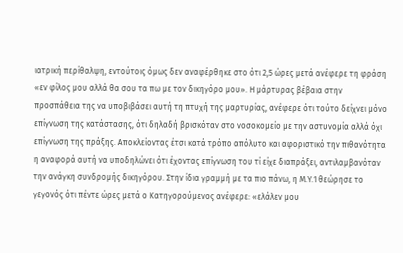ιατρική περίθαλψη, εντούτοις όμως δεν αναφέρθηκε στο ότι 2,5 ώρες μετά ανέφερε τη φράση «εν φίλος μου αλλά θα σου τα πω με τον δικηγόρο μου». Η μάρτυρας βέβαια στην προσπάθεια της να υποβιβάσει αυτή τη πτυχή της μαρτυρίας, ανέφερε ότι τούτο δείχνει μόνο επίγνωση της κατάστασης, ότι δηλαδή βρισκόταν στο νοσοκομείο με την αστυνομία αλλά όχι επίγνωση της πράξης. Αποκλείοντας έτσι κατά τρόπο απόλυτο και αφοριστικό την πιθανότητα η αναφορά αυτή να υποδηλώνει ότι έχοντας επίγνωση του τί είχε διαπράξει, αντιλαμβανόταν την ανάγκη συνδρομής δικηγόρου. Στην ίδια γραμμή με τα πιο πάνω, η Μ.Υ.1 θεώρησε το γεγονός ότι πέντε ώρες μετά ο Κατηγορούμενος ανέφερε: «ελάλεν μου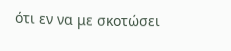ότι εν να με σκοτώσει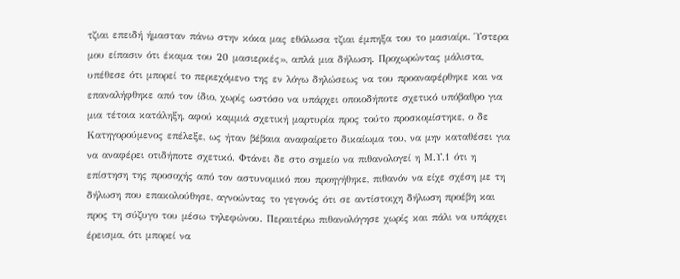τζιαι επειδή ήμασταν πάνω στην κόκα μας εθόλωσα τζιαι έμπηξα του το μασιαίρι. Ύστερα μου είπασιν ότι έκαμα του 20 μασιερκές», απλά μια δήλωση. Προχωρώντας μάλιστα, υπέθεσε ότι μπορεί το περιεχόμενο της εν λόγω δηλώσεως να του προαναφέρθηκε και να επαναλήφθηκε από τον ίδιο, χωρίς ωστόσο να υπάρχει οποιοδήποτε σχετικό υπόβαθρο για μια τέτοια κατάληξη, αφού καμμιά σχετική μαρτυρία προς τούτο προσκομίστηκε, ο δε Κατηγορούμενος επέλεξε, ως ήταν βέβαια αναφαίρετο δικαίωμα του, να μην καταθέσει για να αναφέρει οτιδήποτε σχετικό. Φτάνει δε στο σημείο να πιθανολογεί η Μ.Υ.1 ότι η επίστηση της προσοχής από τον αστυνομικό που προηγήθηκε, πιθανόν να είχε σχέση με τη δήλωση που επακολούθησε, αγνοώντας το γεγονός ότι σε αντίστοιχη δήλωση προέβη και προς τη σύζυγο του μέσω τηλεφώνου. Περαιτέρω πιθανολόγησε χωρίς και πάλι να υπάρχει έρεισμα, ότι μπορεί να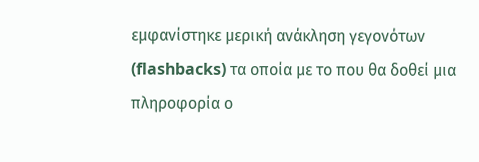εμφανίστηκε μερική ανάκληση γεγονότων (flashbacks) τα οποία με το που θα δοθεί μια πληροφορία ο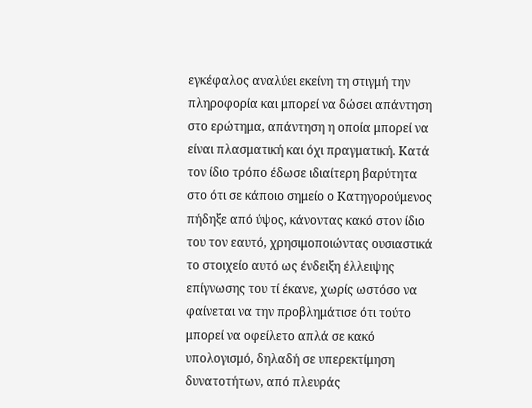εγκέφαλος αναλύει εκείνη τη στιγμή την πληροφορία και μπορεί να δώσει απάντηση στο ερώτημα, απάντηση η οποία μπορεί να είναι πλασματική και όχι πραγματική. Κατά τον ίδιο τρόπο έδωσε ιδιαίτερη βαρύτητα στο ότι σε κάποιο σημείο ο Κατηγορούμενος πήδηξε από ύψος, κάνοντας κακό στον ίδιο του τον εαυτό, χρησιμοποιώντας ουσιαστικά το στοιχείο αυτό ως ένδειξη έλλειψης επίγνωσης του τί έκανε, χωρίς ωστόσο να φαίνεται να την προβλημάτισε ότι τούτο μπορεί να οφείλετο απλά σε κακό υπολογισμό, δηλαδή σε υπερεκτίμηση δυνατοτήτων, από πλευράς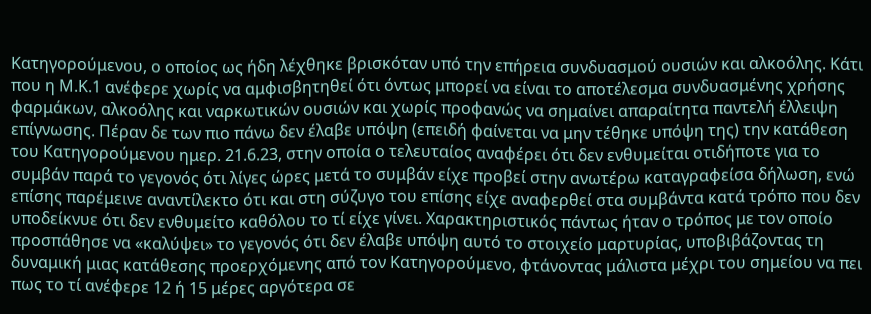Κατηγορούμενου, ο οποίος ως ήδη λέχθηκε βρισκόταν υπό την επήρεια συνδυασμού ουσιών και αλκοόλης. Κάτι που η Μ.Κ.1 ανέφερε χωρίς να αμφισβητηθεί ότι όντως μπορεί να είναι το αποτέλεσμα συνδυασμένης χρήσης φαρμάκων, αλκοόλης και ναρκωτικών ουσιών και χωρίς προφανώς να σημαίνει απαραίτητα παντελή έλλειψη επίγνωσης. Πέραν δε των πιο πάνω δεν έλαβε υπόψη (επειδή φαίνεται να μην τέθηκε υπόψη της) την κατάθεση του Κατηγορούμενου ημερ. 21.6.23, στην οποία ο τελευταίος αναφέρει ότι δεν ενθυμείται οτιδήποτε για το συμβάν παρά το γεγονός ότι λίγες ώρες μετά το συμβάν είχε προβεί στην ανωτέρω καταγραφείσα δήλωση, ενώ επίσης παρέμεινε αναντίλεκτο ότι και στη σύζυγο του επίσης είχε αναφερθεί στα συμβάντα κατά τρόπο που δεν υποδείκνυε ότι δεν ενθυμείτο καθόλου το τί είχε γίνει. Χαρακτηριστικός πάντως ήταν ο τρόπος με τον οποίο προσπάθησε να «καλύψει» το γεγονός ότι δεν έλαβε υπόψη αυτό το στοιχείο μαρτυρίας, υποβιβάζοντας τη δυναμική μιας κατάθεσης προερχόμενης από τον Κατηγορούμενο, φτάνοντας μάλιστα μέχρι του σημείου να πει πως το τί ανέφερε 12 ή 15 μέρες αργότερα σε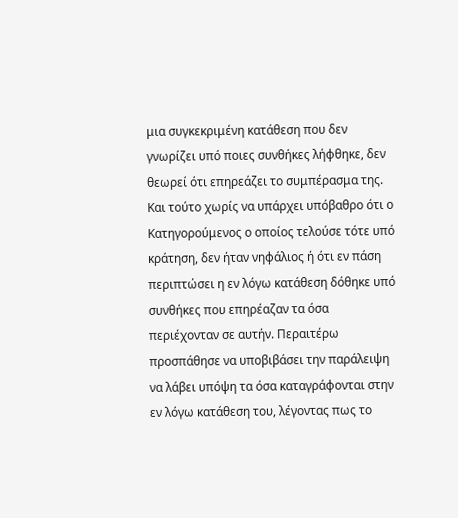μια συγκεκριμένη κατάθεση που δεν γνωρίζει υπό ποιες συνθήκες λήφθηκε, δεν θεωρεί ότι επηρεάζει το συμπέρασμα της. Και τούτο χωρίς να υπάρχει υπόβαθρο ότι ο Κατηγορούμενος ο οποίος τελούσε τότε υπό κράτηση, δεν ήταν νηφάλιος ή ότι εν πάση περιπτώσει η εν λόγω κατάθεση δόθηκε υπό συνθήκες που επηρέαζαν τα όσα περιέχονταν σε αυτήν. Περαιτέρω προσπάθησε να υποβιβάσει την παράλειψη να λάβει υπόψη τα όσα καταγράφονται στην εν λόγω κατάθεση του, λέγοντας πως το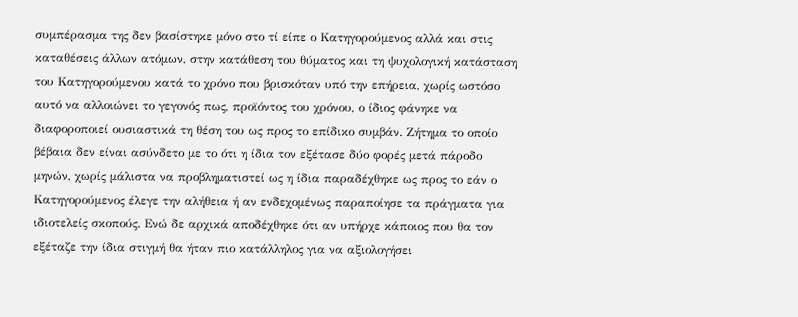συμπέρασμα της δεν βασίστηκε μόνο στο τί είπε ο Κατηγορούμενος αλλά και στις καταθέσεις άλλων ατόμων, στην κατάθεση του θύματος και τη ψυχολογική κατάσταση του Κατηγορούμενου κατά το χρόνο που βρισκόταν υπό την επήρεια, χωρίς ωστόσο αυτό να αλλοιώνει το γεγονός πως, προϊόντος του χρόνου, ο ίδιος φάνηκε να διαφοροποιεί ουσιαστικά τη θέση του ως προς το επίδικο συμβάν. Ζήτημα το οποίο βέβαια δεν είναι ασύνδετο με το ότι η ίδια τον εξέτασε δύο φορές μετά πάροδο μηνών, χωρίς μάλιστα να προβληματιστεί ως η ίδια παραδέχθηκε ως προς το εάν ο Κατηγορούμενος έλεγε την αλήθεια ή αν ενδεχομένως παραποίησε τα πράγματα για ιδιοτελείς σκοπούς. Ενώ δε αρχικά αποδέχθηκε ότι αν υπήρχε κάποιος που θα τον εξέταζε την ίδια στιγμή θα ήταν πιο κατάλληλος για να αξιολογήσει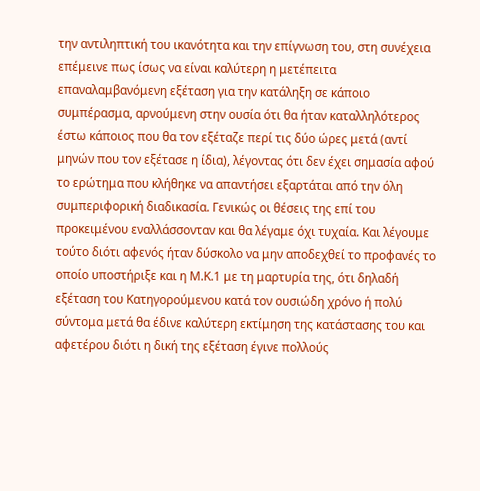την αντιληπτική του ικανότητα και την επίγνωση του, στη συνέχεια επέμεινε πως ίσως να είναι καλύτερη η μετέπειτα επαναλαμβανόμενη εξέταση για την κατάληξη σε κάποιο συμπέρασμα, αρνούμενη στην ουσία ότι θα ήταν καταλληλότερος έστω κάποιος που θα τον εξέταζε περί τις δύο ώρες μετά (αντί μηνών που τον εξέτασε η ίδια), λέγοντας ότι δεν έχει σημασία αφού το ερώτημα που κλήθηκε να απαντήσει εξαρτάται από την όλη συμπεριφορική διαδικασία. Γενικώς οι θέσεις της επί του προκειμένου εναλλάσσονταν και θα λέγαμε όχι τυχαία. Και λέγουμε τούτο διότι αφενός ήταν δύσκολο να μην αποδεχθεί το προφανές το οποίο υποστήριξε και η Μ.Κ.1 με τη μαρτυρία της, ότι δηλαδή εξέταση του Κατηγορούμενου κατά τον ουσιώδη χρόνο ή πολύ σύντομα μετά θα έδινε καλύτερη εκτίμηση της κατάστασης του και αφετέρου διότι η δική της εξέταση έγινε πολλούς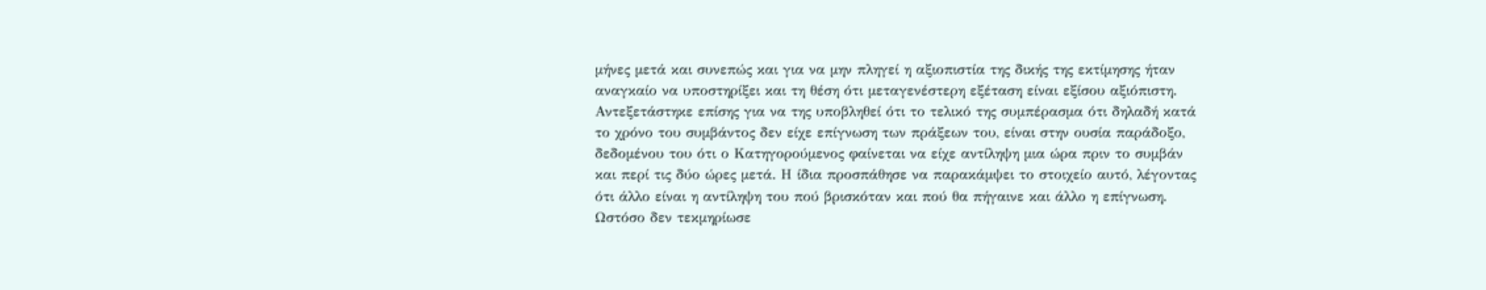μήνες μετά και συνεπώς και για να μην πληγεί η αξιοπιστία της δικής της εκτίμησης ήταν αναγκαίο να υποστηρίξει και τη θέση ότι μεταγενέστερη εξέταση είναι εξίσου αξιόπιστη. Αντεξετάστηκε επίσης για να της υποβληθεί ότι το τελικό της συμπέρασμα ότι δηλαδή κατά το χρόνο του συμβάντος δεν είχε επίγνωση των πράξεων του, είναι στην ουσία παράδοξο, δεδομένου του ότι ο Κατηγορούμενος φαίνεται να είχε αντίληψη μια ώρα πριν το συμβάν και περί τις δύο ώρες μετά. Η ίδια προσπάθησε να παρακάμψει το στοιχείο αυτό, λέγοντας ότι άλλο είναι η αντίληψη του πού βρισκόταν και πού θα πήγαινε και άλλο η επίγνωση. Ωστόσο δεν τεκμηρίωσε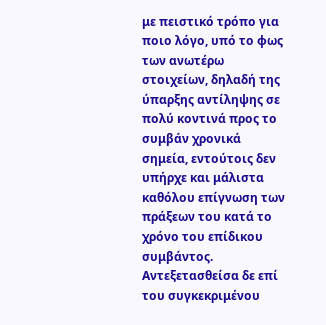με πειστικό τρόπο για ποιο λόγο, υπό το φως των ανωτέρω στοιχείων, δηλαδή της ύπαρξης αντίληψης σε πολύ κοντινά προς το συμβάν χρονικά σημεία, εντούτοις δεν υπήρχε και μάλιστα καθόλου επίγνωση των πράξεων του κατά το χρόνο του επίδικου συμβάντος. Αντεξετασθείσα δε επί του συγκεκριμένου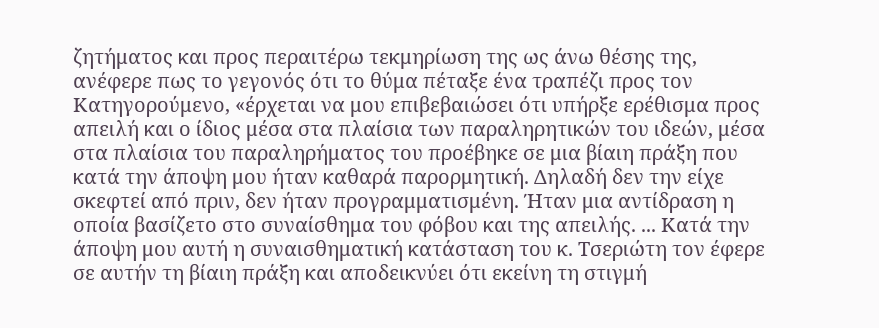ζητήματος και προς περαιτέρω τεκμηρίωση της ως άνω θέσης της, ανέφερε πως το γεγονός ότι το θύμα πέταξε ένα τραπέζι προς τον Κατηγορούμενο, «έρχεται να μου επιβεβαιώσει ότι υπήρξε ερέθισμα προς απειλή και ο ίδιος μέσα στα πλαίσια των παραληρητικών του ιδεών, μέσα στα πλαίσια του παραληρήματος του προέβηκε σε μια βίαιη πράξη που κατά την άποψη μου ήταν καθαρά παρορμητική. Δηλαδή δεν την είχε σκεφτεί από πριν, δεν ήταν προγραμματισμένη. Ήταν μια αντίδραση η οποία βασίζετο στο συναίσθημα του φόβου και της απειλής. ... Κατά την άποψη μου αυτή η συναισθηματική κατάσταση του κ. Τσεριώτη τον έφερε σε αυτήν τη βίαιη πράξη και αποδεικνύει ότι εκείνη τη στιγμή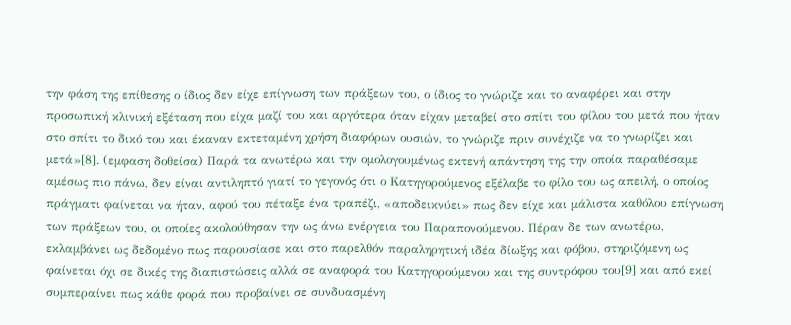την φάση της επίθεσης ο ίδιος δεν είχε επίγνωση των πράξεων του, ο ίδιος το γνώριζε και το αναφέρει και στην προσωπική κλινική εξέταση που είχα μαζί του και αργότερα όταν είχαν μεταβεί στο σπίτι του φίλου του μετά που ήταν στο σπίτι το δικό του και έκαναν εκτεταμένη χρήση διαφόρων ουσιών, το γνώριζε πριν συνέχιζε να το γνωρίζει και μετά»[8]. (εμφαση δοθείσα) Παρά τα ανωτέρω και την ομολογουμένως εκτενή απάντηση της την οποία παραθέσαμε αμέσως πιο πάνω, δεν είναι αντιληπτό γιατί το γεγονός ότι ο Κατηγορούμενος εξέλαβε το φίλο του ως απειλή, ο οποίος πράγματι φαίνεται να ήταν, αφού του πέταξε ένα τραπέζι, «αποδεικνύει» πως δεν είχε και μάλιστα καθόλου επίγνωση των πράξεων του, οι οποίες ακολούθησαν την ως άνω ενέργεια του Παραπονούμενου. Πέραν δε των ανωτέρω, εκλαμβάνει ως δεδομένο πως παρουσίασε και στο παρελθόν παραληρητική ιδέα δίωξης και φόβου, στηριζόμενη ως φαίνεται όχι σε δικές της διαπιστώσεις αλλά σε αναφορά του Κατηγορούμενου και της συντρόφου του[9] και από εκεί συμπεραίνει πως κάθε φορά που προβαίνει σε συνδυασμένη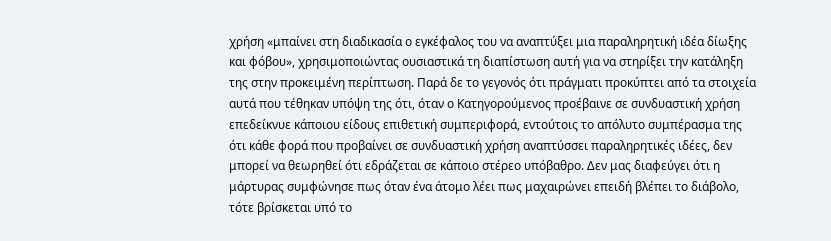χρήση «μπαίνει στη διαδικασία ο εγκέφαλος του να αναπτύξει μια παραληρητική ιδέα δίωξης και φόβου», χρησιμοποιώντας ουσιαστικά τη διαπίστωση αυτή για να στηρίξει την κατάληξη της στην προκειμένη περίπτωση. Παρά δε το γεγονός ότι πράγματι προκύπτει από τα στοιχεία αυτά που τέθηκαν υπόψη της ότι, όταν ο Κατηγορούμενος προέβαινε σε συνδυαστική χρήση επεδείκνυε κάποιου είδους επιθετική συμπεριφορά, εντούτοις το απόλυτο συμπέρασμα της ότι κάθε φορά που προβαίνει σε συνδυαστική χρήση αναπτύσσει παραληρητικές ιδέες, δεν μπορεί να θεωρηθεί ότι εδράζεται σε κάποιο στέρεο υπόβαθρο. Δεν μας διαφεύγει ότι η μάρτυρας συμφώνησε πως όταν ένα άτομο λέει πως μαχαιρώνει επειδή βλέπει το διάβολο, τότε βρίσκεται υπό το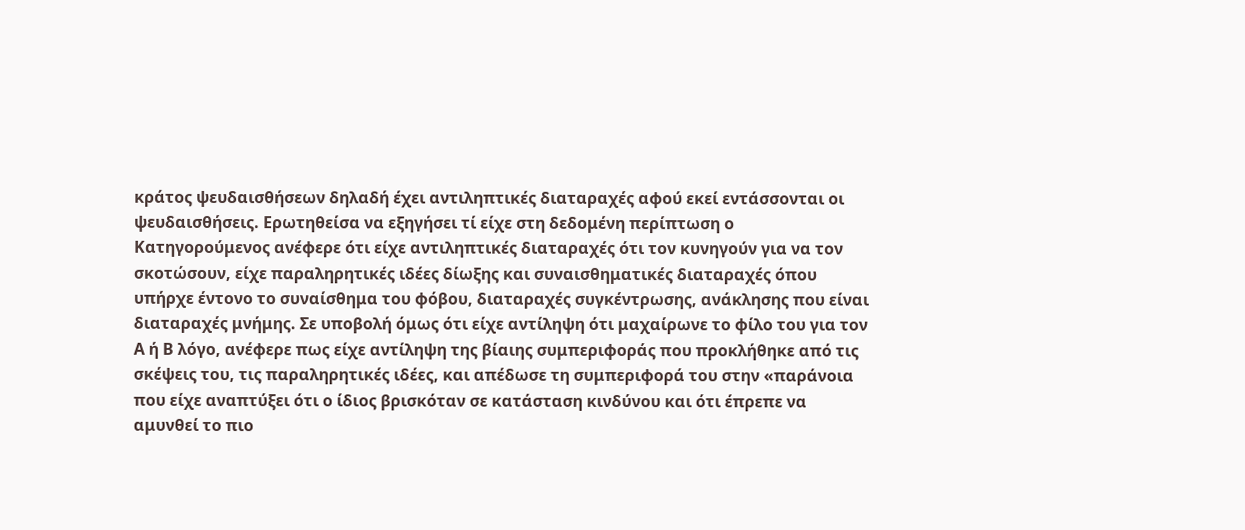κράτος ψευδαισθήσεων δηλαδή έχει αντιληπτικές διαταραχές αφού εκεί εντάσσονται οι ψευδαισθήσεις. Ερωτηθείσα να εξηγήσει τί είχε στη δεδομένη περίπτωση ο Κατηγορούμενος ανέφερε ότι είχε αντιληπτικές διαταραχές ότι τον κυνηγούν για να τον σκοτώσουν, είχε παραληρητικές ιδέες δίωξης και συναισθηματικές διαταραχές όπου υπήρχε έντονο το συναίσθημα του φόβου, διαταραχές συγκέντρωσης, ανάκλησης που είναι διαταραχές μνήμης. Σε υποβολή όμως ότι είχε αντίληψη ότι μαχαίρωνε το φίλο του για τον Α ή Β λόγο, ανέφερε πως είχε αντίληψη της βίαιης συμπεριφοράς που προκλήθηκε από τις σκέψεις του, τις παραληρητικές ιδέες, και απέδωσε τη συμπεριφορά του στην «παράνοια που είχε αναπτύξει ότι ο ίδιος βρισκόταν σε κατάσταση κινδύνου και ότι έπρεπε να αμυνθεί το πιο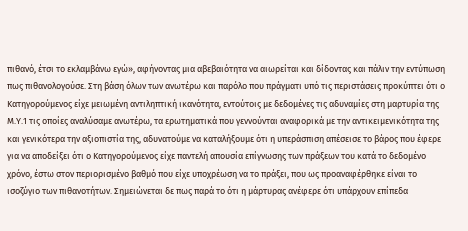πιθανό, έτσι το εκλαμβάνω εγώ», αφήνοντας μια αβεβαιότητα να αιωρείται και δίδοντας και πάλιν την εντύπωση πως πιθανολογούσε. Στη βάση όλων των ανωτέρω και παρόλο που πράγματι υπό τις περιστάσεις προκύπτει ότι ο Κατηγορούμενος είχε μειωμένη αντιληπτική ικανότητα, εντούτοις με δεδομένες τις αδυναμίες στη μαρτυρία της Μ.Υ.1 τις οποίες αναλύσαμε ανωτέρω, τα ερωτηματικά που γεννούνται αναφορικά με την αντικειμενικότητα της και γενικότερα την αξιοπιστία της, αδυνατούμε να καταλήξουμε ότι η υπεράσπιση απέσεισε το βάρος που έφερε για να αποδείξει ότι ο Κατηγορούμενος είχε παντελή απουσία επίγνωσης των πράξεων του κατά το δεδομένο χρόνο, έστω στον περιορισμένο βαθμό που είχε υποχρέωση να το πράξει, που ως προαναφέρθηκε είναι το ισοζύγιο των πιθανοτήτων. Σημειώνεται δε πως παρά το ότι η μάρτυρας ανέφερε ότι υπάρχουν επίπεδα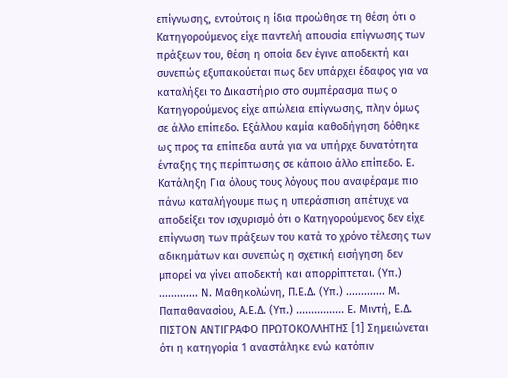επίγνωσης, εντούτοις η ίδια προώθησε τη θέση ότι ο Κατηγορούμενος είχε παντελή απουσία επίγνωσης των πράξεων του, θέση η οποία δεν έγινε αποδεκτή και συνεπώς εξυπακούεται πως δεν υπάρχει έδαφος για να καταλήξει το Δικαστήριο στο συμπέρασμα πως ο Κατηγορούμενος είχε απώλεια επίγνωσης, πλην όμως σε άλλο επίπεδο. Εξάλλου καμία καθοδήγηση δόθηκε ως προς τα επίπεδα αυτά για να υπήρχε δυνατότητα ένταξης της περίπτωσης σε κάποιο άλλο επίπεδο. Ε. Κατάληξη Για όλους τους λόγους που αναφέραμε πιο πάνω καταλήγουμε πως η υπεράσπιση απέτυχε να αποδείξει τον ισχυρισμό ότι ο Κατηγορούμενος δεν είχε επίγνωση των πράξεων του κατά το χρόνο τέλεσης των αδικημάτων και συνεπώς η σχετική εισήγηση δεν μπορεί να γίνει αποδεκτή και απορρίπτεται. (Υπ.) ............. Ν. Μαθηκολώνη, Π.Ε.Δ. (Υπ.) ............. Μ. Παπαθανασίου, Α.Ε.Δ. (Υπ.) ................ Ε. Μιντή, Ε.Δ. ΠΙΣΤΟΝ ΑΝΤΙΓΡΑΦΟ ΠΡΩΤΟΚΟΛΛΗΤΗΣ [1] Σημειώνεται ότι η κατηγορία 1 αναστάληκε ενώ κατόπιν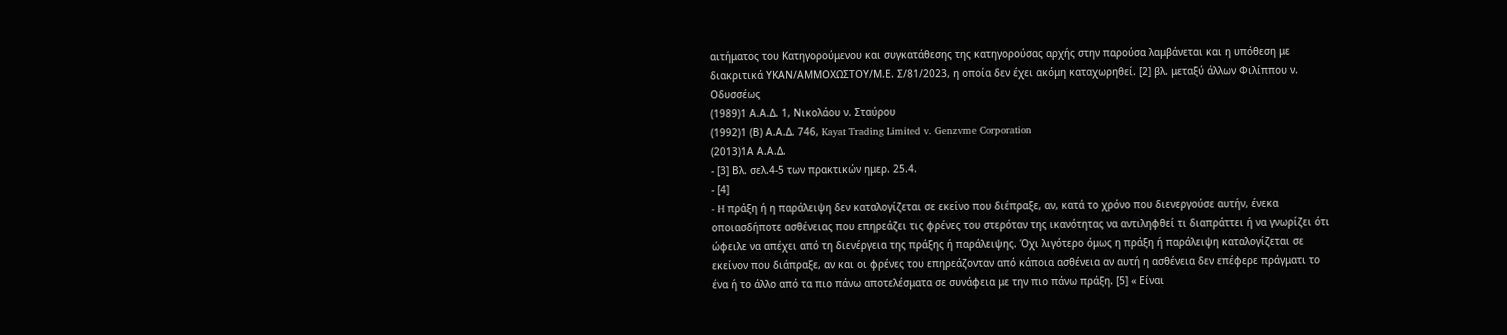αιτήματος του Κατηγορούμενου και συγκατάθεσης της κατηγορούσας αρχής στην παρούσα λαμβάνεται και η υπόθεση με διακριτικά ΥΚΑΝ/ΑΜΜΟΧΩΣΤΟΥ/Μ.Ε. Σ/81/2023, η οποία δεν έχει ακόμη καταχωρηθεί. [2] βλ. μεταξύ άλλων Φιλίππου ν. Οδυσσέως
(1989)1 Α.Α.Δ. 1, Νικολάου ν. Σταύρου
(1992)1 (Β) Α.Α.Δ. 746, Kayat Trading Limited v. Genzvme Corporation
(2013)1Α Α.Α.Δ.
- [3] Βλ. σελ.4-5 των πρακτικών ημερ. 25.4.
- [4]
- H πράξη ή η παράλειψη δεν καταλογίζεται σε εκείνο που διέπραξε, αν, κατά το χρόνο που διενεργούσε αυτήν, ένεκα οποιασδήποτε ασθένειας που επηρεάζει τις φρένες του στερόταν της ικανότητας να αντιληφθεί τι διαπράττει ή να γνωρίζει ότι ώφειλε να απέχει από τη διενέργεια της πράξης ή παράλειψης. Όχι λιγότερο όμως η πράξη ή παράλειψη καταλογίζεται σε εκείνον που διάπραξε, αν και οι φρένες του επηρεάζονταν από κάποια ασθένεια αν αυτή η ασθένεια δεν επέφερε πράγματι το ένα ή το άλλο από τα πιο πάνω αποτελέσματα σε συνάφεια με την πιο πάνω πράξη. [5] « Είναι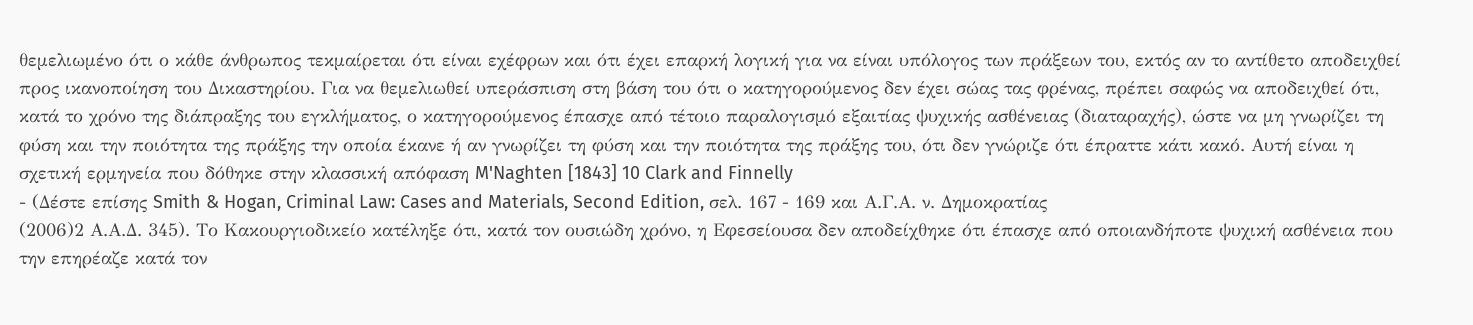θεμελιωμένο ότι ο κάθε άνθρωπος τεκμαίρεται ότι είναι εχέφρων και ότι έχει επαρκή λογική για να είναι υπόλογος των πράξεων του, εκτός αν το αντίθετο αποδειχθεί προς ικανοποίηση του Δικαστηρίου. Για να θεμελιωθεί υπεράσπιση στη βάση του ότι ο κατηγορούμενος δεν έχει σώας τας φρένας, πρέπει σαφώς να αποδειχθεί ότι, κατά το χρόνο της διάπραξης του εγκλήματος, ο κατηγορούμενος έπασχε από τέτοιο παραλογισμό εξαιτίας ψυχικής ασθένειας (διαταραχής), ώστε να μη γνωρίζει τη φύση και την ποιότητα της πράξης την οποία έκανε ή αν γνωρίζει τη φύση και την ποιότητα της πράξης του, ότι δεν γνώριζε ότι έπραττε κάτι κακό. Αυτή είναι η σχετική ερμηνεία που δόθηκε στην κλασσική απόφαση M'Naghten [1843] 10 Clark and Finnelly
- (Δέστε επίσης Smith & Hogan, Criminal Law: Cases and Materials, Second Edition, σελ. 167 - 169 και Α.Γ.Α. ν. Δημοκρατίας
(2006)2 Α.Α.Δ. 345). Το Κακουργιοδικείο κατέληξε ότι, κατά τον ουσιώδη χρόνο, η Εφεσείουσα δεν αποδείχθηκε ότι έπασχε από οποιανδήποτε ψυχική ασθένεια που την επηρέαζε κατά τον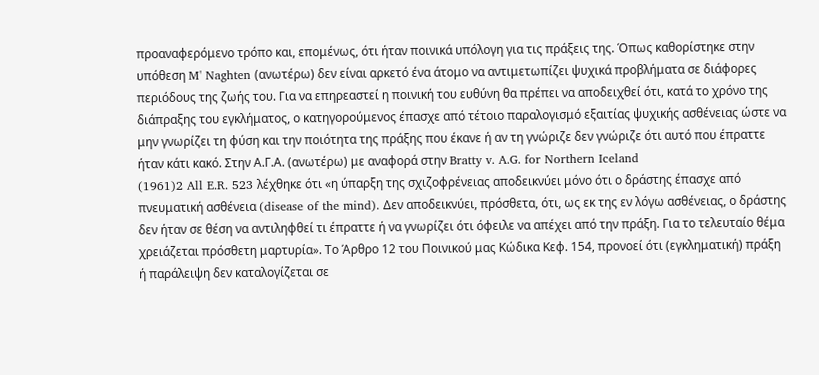προαναφερόμενο τρόπο και, επομένως, ότι ήταν ποινικά υπόλογη για τις πράξεις της. Όπως καθορίστηκε στην υπόθεση M' Naghten (ανωτέρω) δεν είναι αρκετό ένα άτομο να αντιμετωπίζει ψυχικά προβλήματα σε διάφορες περιόδους της ζωής του. Για να επηρεαστεί η ποινική του ευθύνη θα πρέπει να αποδειχθεί ότι, κατά το χρόνο της διάπραξης του εγκλήματος, ο κατηγορούμενος έπασχε από τέτοιο παραλογισμό εξαιτίας ψυχικής ασθένειας ώστε να μην γνωρίζει τη φύση και την ποιότητα της πράξης που έκανε ή αν τη γνώριζε δεν γνώριζε ότι αυτό που έπραττε ήταν κάτι κακό. Στην Α.Γ.Α. (ανωτέρω) με αναφορά στην Bratty v. A.G. for Northern Iceland
(1961)2 All E.R. 523 λέχθηκε ότι «η ύπαρξη της σχιζοφρένειας αποδεικνύει μόνο ότι ο δράστης έπασχε από πνευματική ασθένεια (disease of the mind). Δεν αποδεικνύει, πρόσθετα, ότι, ως εκ της εν λόγω ασθένειας, ο δράστης δεν ήταν σε θέση να αντιληφθεί τι έπραττε ή να γνωρίζει ότι όφειλε να απέχει από την πράξη. Για το τελευταίο θέμα χρειάζεται πρόσθετη μαρτυρία». Το Άρθρο 12 του Ποινικού μας Κώδικα Κεφ. 154, προνοεί ότι (εγκληματική) πράξη ή παράλειψη δεν καταλογίζεται σε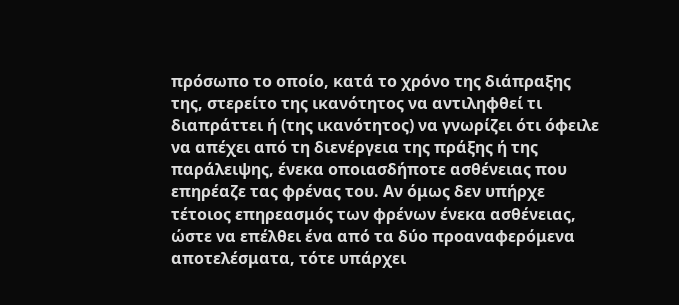πρόσωπο το οποίο, κατά το χρόνο της διάπραξης της, στερείτο της ικανότητος να αντιληφθεί τι διαπράττει ή (της ικανότητος) να γνωρίζει ότι όφειλε να απέχει από τη διενέργεια της πράξης ή της παράλειψης, ένεκα οποιασδήποτε ασθένειας που επηρέαζε τας φρένας του. Αν όμως δεν υπήρχε τέτοιος επηρεασμός των φρένων ένεκα ασθένειας, ώστε να επέλθει ένα από τα δύο προαναφερόμενα αποτελέσματα, τότε υπάρχει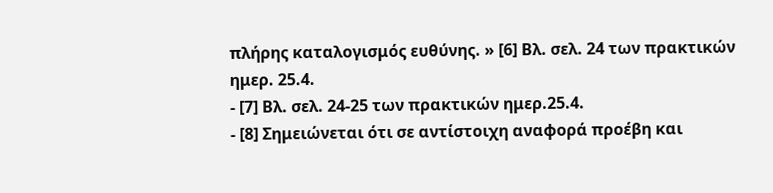πλήρης καταλογισμός ευθύνης. » [6] Βλ. σελ. 24 των πρακτικών ημερ. 25.4.
- [7] Βλ. σελ. 24-25 των πρακτικών ημερ.25.4.
- [8] Σημειώνεται ότι σε αντίστοιχη αναφορά προέβη και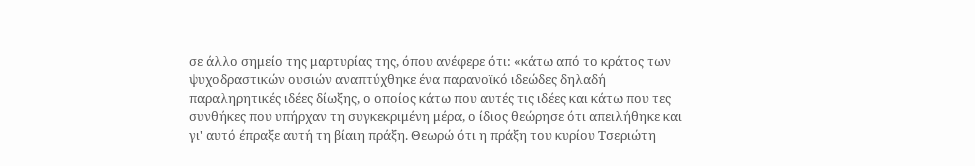σε άλλο σημείο της μαρτυρίας της, όπου ανέφερε ότι: «κάτω από το κράτος των ψυχοδραστικών ουσιών αναπτύχθηκε ένα παρανοϊκό ιδεώδες δηλαδή παραληρητικές ιδέες δίωξης, ο οποίος κάτω που αυτές τις ιδέες και κάτω που τες συνθήκες που υπήρχαν τη συγκεκριμένη μέρα, ο ίδιος θεώρησε ότι απειλήθηκε και γι' αυτό έπραξε αυτή τη βίαιη πράξη. Θεωρώ ότι η πράξη του κυρίου Τσεριώτη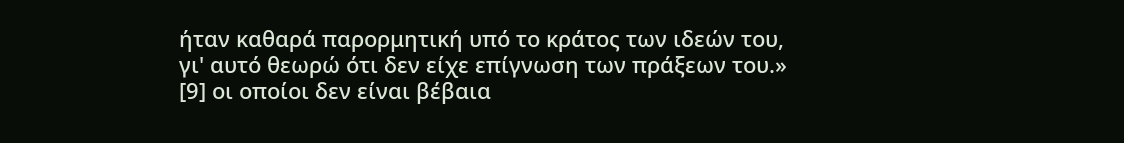ήταν καθαρά παρορμητική υπό το κράτος των ιδεών του, γι' αυτό θεωρώ ότι δεν είχε επίγνωση των πράξεων του.» [9] οι οποίοι δεν είναι βέβαια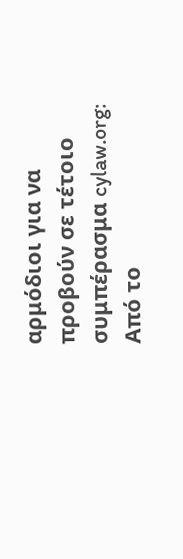αρμόδιοι για να προβούν σε τέτοιο συμπέρασμα cylaw.org: Από το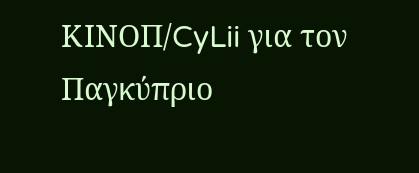ΚΙΝOΠ/CyLii για τον Παγκύπριο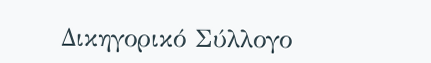Δικηγορικό Σύλλογο